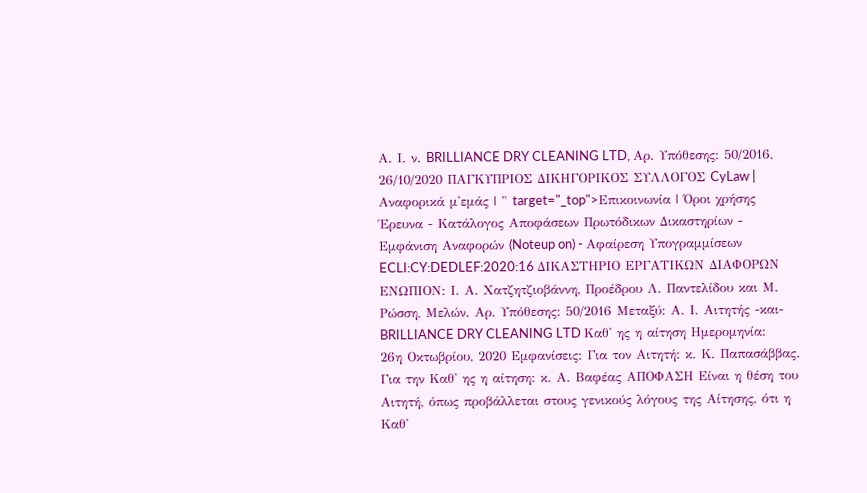Α. Ι. ν. BRILLIANCE DRY CLEANING LTD, Αρ. Υπόθεσης: 50/2016, 26/10/2020 ΠΑΓΚΥΠΡΙΟΣ ΔΙΚΗΓΟΡΙΚΟΣ ΣΥΛΛΟΓΟΣ CyLaw | Αναφορικά μ'εμάς | " target="_top">Επικοινωνία | Όροι χρήσης Έρευνα - Κατάλογος Αποφάσεων Πρωτόδικων Δικαστηρίων - Εμφάνιση Αναφορών (Noteup on) - Αφαίρεση Υπογραμμίσεων ECLI:CY:DEDLEF:2020:16 ΔΙΚΑΣΤΗΡΙΟ ΕΡΓΑΤΙΚΩΝ ΔΙΑΦΟΡΩΝ ΕΝΩΠΙΟΝ: Ι. Α. Χατζητζιοβάννη, Προέδρου Λ. Παντελίδου και Μ. Ρώσση, Μελών. Αρ. Υπόθεσης: 50/2016 Μεταξύ: Α. Ι. Αιτητής -και- BRILLIANCE DRY CLEANING LTD Καθ' ης η αίτηση Ημερομηνία: 26η Οκτωβρίου, 2020 Εμφανίσεις: Για τον Αιτητή: κ. Κ. Παπασάββας. Για την Καθ' ης η αίτηση: κ. Α. Βαφέας ΑΠΟΦΑΣΗ Είναι η θέση του Αιτητή, όπως προβάλλεται στους γενικούς λόγους της Αίτησης, ότι η Καθ'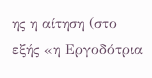ης η αίτηση (στο εξής «η Εργοδότρια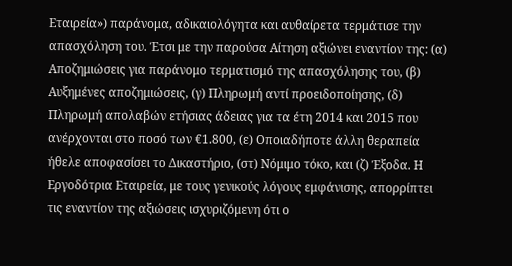Εταιρεία») παράνομα, αδικαιολόγητα και αυθαίρετα τερμάτισε την απασχόληση του. Έτσι με την παρούσα Αίτηση αξιώνει εναντίον της: (α) Αποζημιώσεις για παράνομο τερματισμό της απασχόλησης του, (β) Αυξημένες αποζημιώσεις, (γ) Πληρωμή αντί προειδοποίησης, (δ) Πληρωμή απολαβών ετήσιας άδειας για τα έτη 2014 και 2015 που ανέρχονται στο ποσό των €1.800, (ε) Οποιαδήποτε άλλη θεραπεία ήθελε αποφασίσει το Δικαστήριο, (στ) Νόμιμο τόκο, και (ζ) Έξοδα. Η Εργοδότρια Εταιρεία, με τους γενικούς λόγους εμφάνισης, απορρίπτει τις εναντίον της αξιώσεις ισχυριζόμενη ότι ο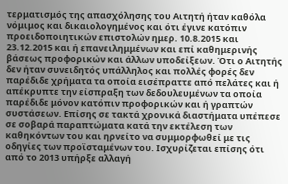τερματισμός της απασχόλησης του Αιτητή ήταν καθόλα νόμιμος και δικαιολογημένος και ότι έγινε κατόπιν προειδοποιητικών επιστολών ημερ. 10.8.2015 και 23.12.2015 και ή επανειλημμένων και επί καθημερινής βάσεως προφορικών και άλλων υποδείξεων. Ότι ο Αιτητής δεν ήταν συνειδητός υπάλληλος και πολλές φορές δεν παρέδιδε χρήματα τα οποία εισέπραττε από πελάτες και ή απέκρυπτε την είσπραξη των δεδουλευμένων τα οποία παρέδιδε μόνον κατόπιν προφορικών και ή γραπτών συστάσεων. Επίσης σε τακτά χρονικά διαστήματα υπέπεσε σε σοβαρά παραπτώματα κατά την εκτέλεση των καθηκόντων του και ηρνείτο να συμμορφωθεί με τις οδηγίες των προϊσταμένων του. Ισχυρίζεται επίσης ότι από το 2013 υπήρξε αλλαγή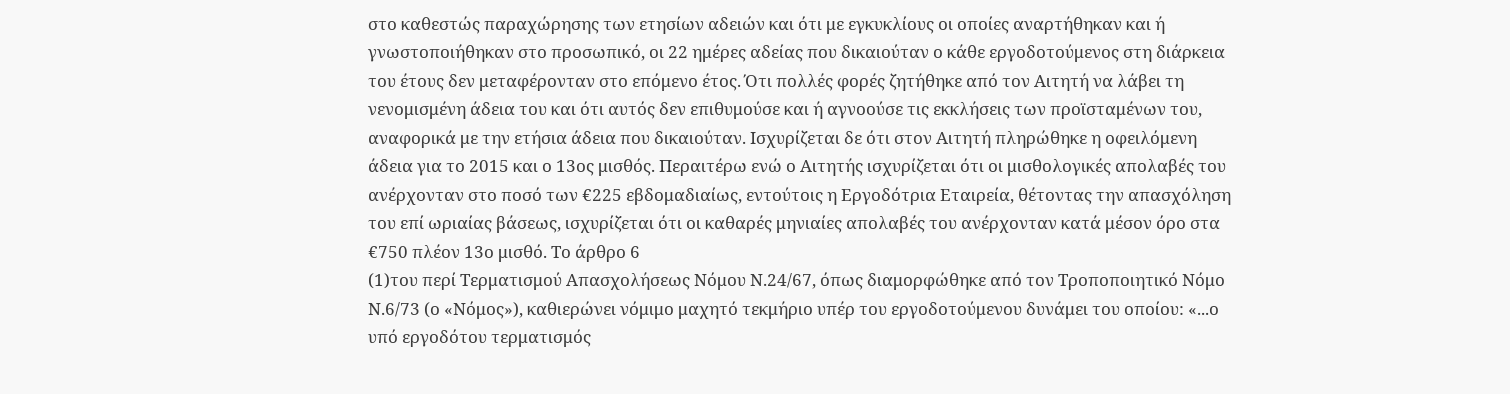στο καθεστώς παραχώρησης των ετησίων αδειών και ότι με εγκυκλίους οι οποίες αναρτήθηκαν και ή γνωστοποιήθηκαν στο προσωπικό, οι 22 ημέρες αδείας που δικαιούταν ο κάθε εργοδοτούμενος στη διάρκεια του έτους δεν μεταφέρονταν στο επόμενο έτος. Ότι πολλές φορές ζητήθηκε από τον Αιτητή να λάβει τη νενομισμένη άδεια του και ότι αυτός δεν επιθυμούσε και ή αγνοούσε τις εκκλήσεις των προϊσταμένων του, αναφορικά με την ετήσια άδεια που δικαιούταν. Ισχυρίζεται δε ότι στον Αιτητή πληρώθηκε η οφειλόμενη άδεια για το 2015 και ο 13ος μισθός. Περαιτέρω ενώ ο Αιτητής ισχυρίζεται ότι οι μισθολογικές απολαβές του ανέρχονταν στο ποσό των €225 εβδομαδιαίως, εντούτοις η Εργοδότρια Εταιρεία, θέτοντας την απασχόληση του επί ωριαίας βάσεως, ισχυρίζεται ότι οι καθαρές μηνιαίες απολαβές του ανέρχονταν κατά μέσον όρο στα €750 πλέον 13ο μισθό. Το άρθρο 6
(1)του περί Τερματισμού Απασχολήσεως Νόμου Ν.24/67, όπως διαμορφώθηκε από τον Τροποποιητικό Νόμο Ν.6/73 (ο «Νόμος»), καθιερώνει νόμιμο μαχητό τεκμήριο υπέρ του εργοδοτούμενου δυνάμει του οποίου: «...ο υπό εργοδότου τερματισμός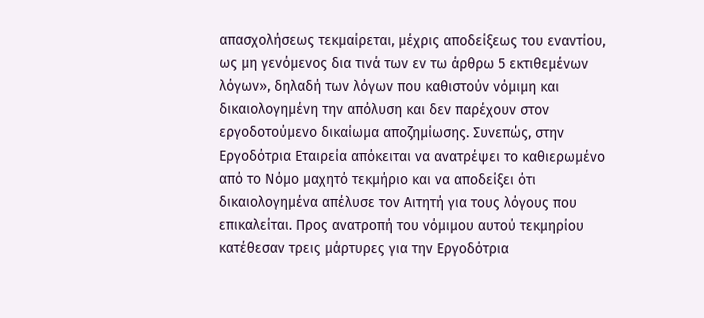απασχολήσεως τεκμαίρεται, μέχρις αποδείξεως του εναντίου, ως μη γενόμενος δια τινά των εν τω άρθρω 5 εκτιθεμένων λόγων», δηλαδή των λόγων που καθιστούν νόμιμη και δικαιολογημένη την απόλυση και δεν παρέχουν στον εργοδοτούμενο δικαίωμα αποζημίωσης. Συνεπώς, στην Εργοδότρια Εταιρεία απόκειται να ανατρέψει το καθιερωμένο από το Νόμο μαχητό τεκμήριο και να αποδείξει ότι δικαιολογημένα απέλυσε τον Αιτητή για τους λόγους που επικαλείται. Προς ανατροπή του νόμιμου αυτού τεκμηρίου κατέθεσαν τρεις μάρτυρες για την Εργοδότρια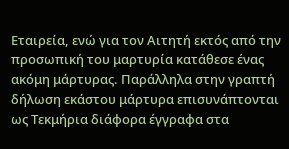Εταιρεία, ενώ για τον Αιτητή εκτός από την προσωπική του μαρτυρία κατάθεσε ένας ακόμη μάρτυρας. Παράλληλα στην γραπτή δήλωση εκάστου μάρτυρα επισυνάπτονται ως Τεκμήρια διάφορα έγγραφα στα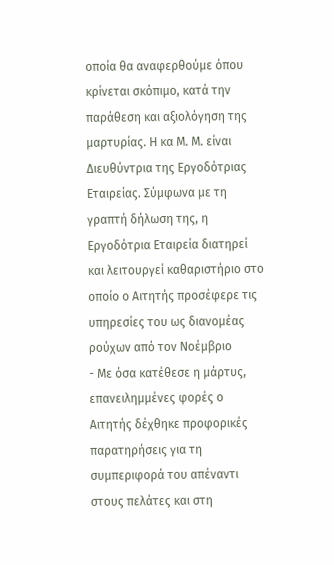οποία θα αναφερθούμε όπου κρίνεται σκόπιμο, κατά την παράθεση και αξιολόγηση της μαρτυρίας. Η κα Μ. Μ. είναι Διευθύντρια της Εργοδότριας Εταιρείας. Σύμφωνα με τη γραπτή δήλωση της, η Εργοδότρια Εταιρεία διατηρεί και λειτουργεί καθαριστήριο στο οποίο ο Αιτητής προσέφερε τις υπηρεσίες του ως διανομέας ρούχων από τον Νοέμβριο
- Με όσα κατέθεσε η μάρτυς, επανειλημμένες φορές ο Αιτητής δέχθηκε προφορικές παρατηρήσεις για τη συμπεριφορά του απέναντι στους πελάτες και στη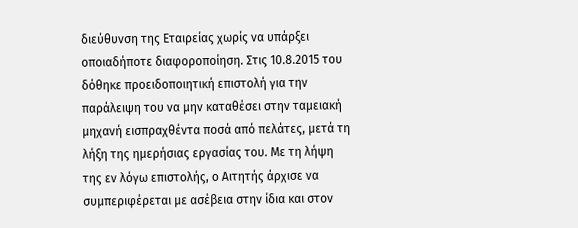διεύθυνση της Εταιρείας χωρίς να υπάρξει οποιαδήποτε διαφοροποίηση. Στις 10.8.2015 του δόθηκε προειδοποιητική επιστολή για την παράλειψη του να μην καταθέσει στην ταμειακή μηχανή εισπραχθέντα ποσά από πελάτες, μετά τη λήξη της ημερήσιας εργασίας του. Με τη λήψη της εν λόγω επιστολής, ο Αιτητής άρχισε να συμπεριφέρεται με ασέβεια στην ίδια και στον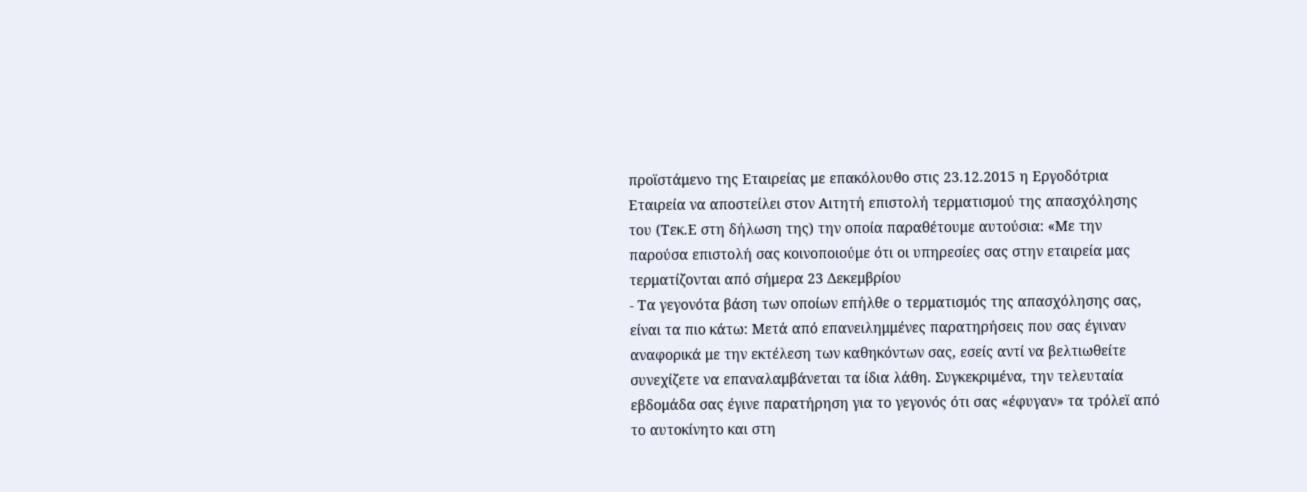προϊστάμενο της Εταιρείας με επακόλουθο στις 23.12.2015 η Εργοδότρια Εταιρεία να αποστείλει στον Αιτητή επιστολή τερματισμού της απασχόλησης του (Τεκ.Ε στη δήλωση της) την οποία παραθέτουμε αυτούσια: «Με την παρούσα επιστολή σας κοινοποιούμε ότι οι υπηρεσίες σας στην εταιρεία μας τερματίζονται από σήμερα 23 Δεκεμβρίου
- Τα γεγονότα βάση των οποίων επήλθε ο τερματισμός της απασχόλησης σας, είναι τα πιο κάτω: Μετά από επανειλημμένες παρατηρήσεις που σας έγιναν αναφορικά με την εκτέλεση των καθηκόντων σας, εσείς αντί να βελτιωθείτε συνεχίζετε να επαναλαμβάνεται τα ίδια λάθη. Συγκεκριμένα, την τελευταία εβδομάδα σας έγινε παρατήρηση για το γεγονός ότι σας «έφυγαν» τα τρόλεϊ από το αυτοκίνητο και στη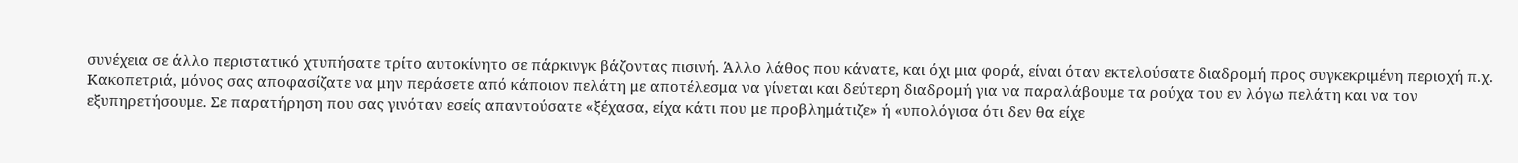συνέχεια σε άλλο περιστατικό χτυπήσατε τρίτο αυτοκίνητο σε πάρκινγκ βάζοντας πισινή. Άλλο λάθος που κάνατε, και όχι μια φορά, είναι όταν εκτελούσατε διαδρομή προς συγκεκριμένη περιοχή π.χ. Κακοπετριά, μόνος σας αποφασίζατε να μην περάσετε από κάποιον πελάτη με αποτέλεσμα να γίνεται και δεύτερη διαδρομή για να παραλάβουμε τα ρούχα του εν λόγω πελάτη και να τον εξυπηρετήσουμε. Σε παρατήρηση που σας γινόταν εσείς απαντούσατε «ξέχασα, είχα κάτι που με προβλημάτιζε» ή «υπολόγισα ότι δεν θα είχε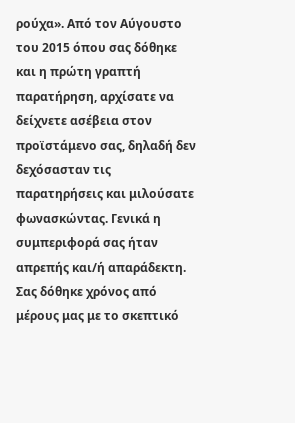ρούχα». Από τον Αύγουστο του 2015 όπου σας δόθηκε και η πρώτη γραπτή παρατήρηση, αρχίσατε να δείχνετε ασέβεια στον προϊστάμενο σας, δηλαδή δεν δεχόσασταν τις παρατηρήσεις και μιλούσατε φωνασκώντας. Γενικά η συμπεριφορά σας ήταν απρεπής και/ή απαράδεκτη. Σας δόθηκε χρόνος από μέρους μας με το σκεπτικό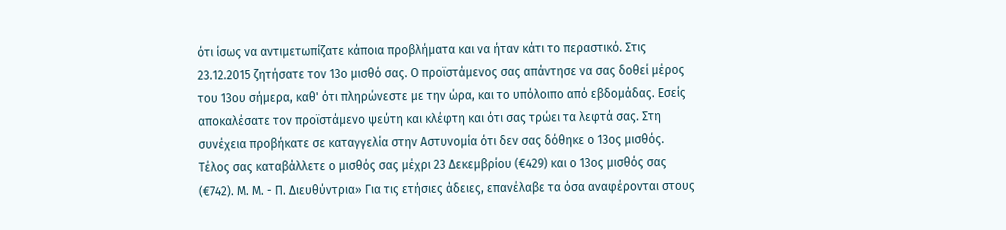ότι ίσως να αντιμετωπίζατε κάποια προβλήματα και να ήταν κάτι το περαστικό. Στις 23.12.2015 ζητήσατε τον 13ο μισθό σας. Ο προϊστάμενος σας απάντησε να σας δοθεί μέρος του 13ου σήμερα, καθ' ότι πληρώνεστε με την ώρα, και το υπόλοιπο από εβδομάδας. Εσείς αποκαλέσατε τον προϊστάμενο ψεύτη και κλέφτη και ότι σας τρώει τα λεφτά σας. Στη συνέχεια προβήκατε σε καταγγελία στην Αστυνομία ότι δεν σας δόθηκε ο 13ος μισθός. Τέλος σας καταβάλλετε ο μισθός σας μέχρι 23 Δεκεμβρίου (€429) και ο 13ος μισθός σας (€742). Μ. Μ. - Π. Διευθύντρια» Για τις ετήσιες άδειες, επανέλαβε τα όσα αναφέρονται στους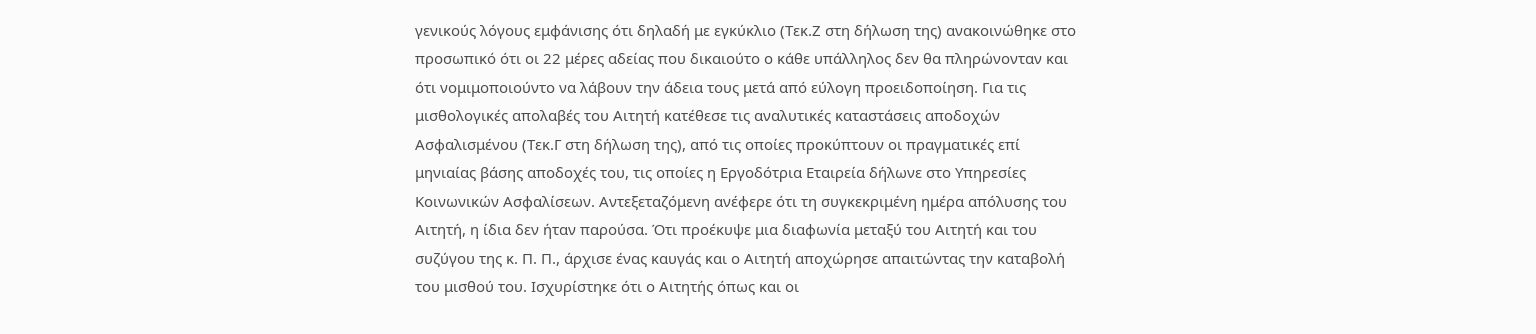γενικούς λόγους εμφάνισης ότι δηλαδή με εγκύκλιο (Τεκ.Ζ στη δήλωση της) ανακοινώθηκε στο προσωπικό ότι οι 22 μέρες αδείας που δικαιούτο ο κάθε υπάλληλος δεν θα πληρώνονταν και ότι νομιμοποιούντο να λάβουν την άδεια τους μετά από εύλογη προειδοποίηση. Για τις μισθολογικές απολαβές του Αιτητή κατέθεσε τις αναλυτικές καταστάσεις αποδοχών Ασφαλισμένου (Τεκ.Γ στη δήλωση της), από τις οποίες προκύπτουν οι πραγματικές επί μηνιαίας βάσης αποδοχές του, τις οποίες η Εργοδότρια Εταιρεία δήλωνε στο Υπηρεσίες Κοινωνικών Ασφαλίσεων. Αντεξεταζόμενη ανέφερε ότι τη συγκεκριμένη ημέρα απόλυσης του Αιτητή, η ίδια δεν ήταν παρούσα. Ότι προέκυψε μια διαφωνία μεταξύ του Αιτητή και του συζύγου της κ. Π. Π., άρχισε ένας καυγάς και ο Αιτητή αποχώρησε απαιτώντας την καταβολή του μισθού του. Ισχυρίστηκε ότι ο Αιτητής όπως και οι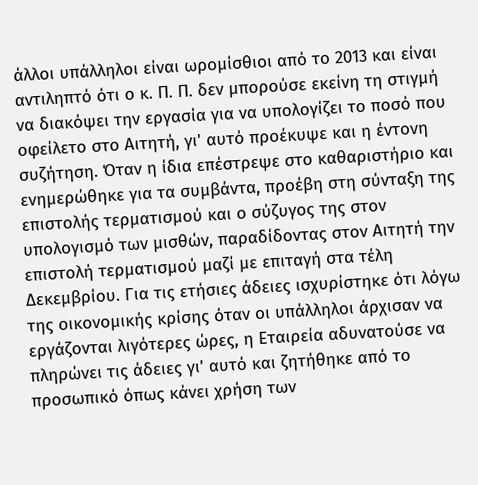άλλοι υπάλληλοι είναι ωρομίσθιοι από το 2013 και είναι αντιληπτό ότι ο κ. Π. Π. δεν μπορούσε εκείνη τη στιγμή να διακόψει την εργασία για να υπολογίζει το ποσό που οφείλετο στο Αιτητή, γι' αυτό προέκυψε και η έντονη συζήτηση. Όταν η ίδια επέστρεψε στο καθαριστήριο και ενημερώθηκε για τα συμβάντα, προέβη στη σύνταξη της επιστολής τερματισμού και ο σύζυγος της στον υπολογισμό των μισθών, παραδίδοντας στον Αιτητή την επιστολή τερματισμού μαζί με επιταγή στα τέλη Δεκεμβρίου. Για τις ετήσιες άδειες ισχυρίστηκε ότι λόγω της οικονομικής κρίσης όταν οι υπάλληλοι άρχισαν να εργάζονται λιγότερες ώρες, η Εταιρεία αδυνατούσε να πληρώνει τις άδειες γι' αυτό και ζητήθηκε από το προσωπικό όπως κάνει χρήση των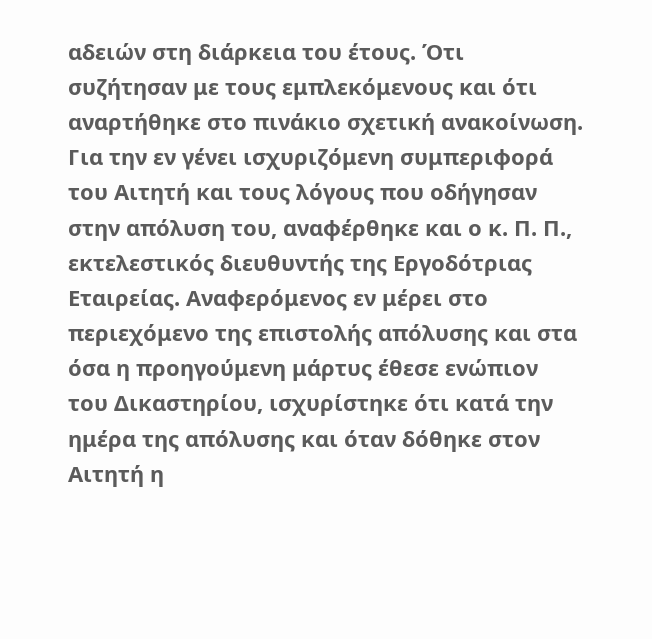αδειών στη διάρκεια του έτους. Ότι συζήτησαν με τους εμπλεκόμενους και ότι αναρτήθηκε στο πινάκιο σχετική ανακοίνωση. Για την εν γένει ισχυριζόμενη συμπεριφορά του Αιτητή και τους λόγους που οδήγησαν στην απόλυση του, αναφέρθηκε και ο κ. Π. Π., εκτελεστικός διευθυντής της Εργοδότριας Εταιρείας. Αναφερόμενος εν μέρει στο περιεχόμενο της επιστολής απόλυσης και στα όσα η προηγούμενη μάρτυς έθεσε ενώπιον του Δικαστηρίου, ισχυρίστηκε ότι κατά την ημέρα της απόλυσης και όταν δόθηκε στον Αιτητή η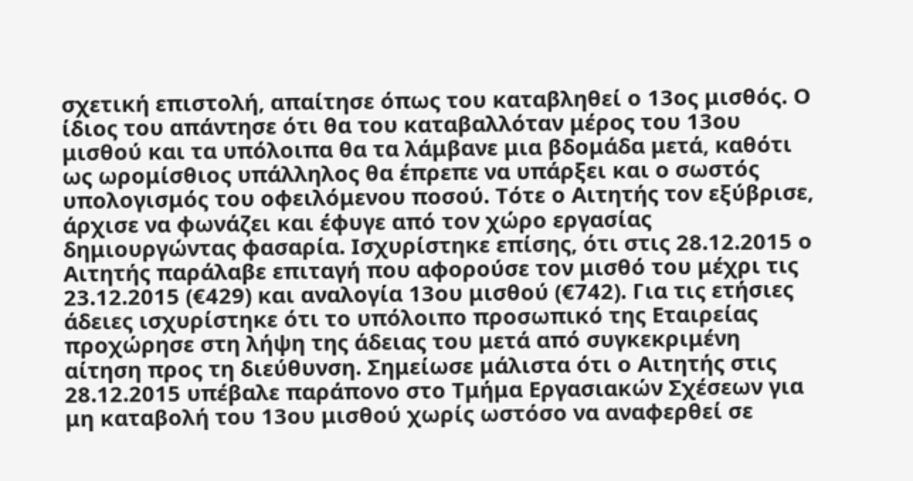σχετική επιστολή, απαίτησε όπως του καταβληθεί ο 13ος μισθός. Ο ίδιος του απάντησε ότι θα του καταβαλλόταν μέρος του 13ου μισθού και τα υπόλοιπα θα τα λάμβανε μια βδομάδα μετά, καθότι ως ωρομίσθιος υπάλληλος θα έπρεπε να υπάρξει και ο σωστός υπολογισμός του οφειλόμενου ποσού. Τότε ο Αιτητής τον εξύβρισε, άρχισε να φωνάζει και έφυγε από τον χώρο εργασίας δημιουργώντας φασαρία. Ισχυρίστηκε επίσης, ότι στις 28.12.2015 ο Αιτητής παράλαβε επιταγή που αφορούσε τον μισθό του μέχρι τις 23.12.2015 (€429) και αναλογία 13ου μισθού (€742). Για τις ετήσιες άδειες ισχυρίστηκε ότι το υπόλοιπο προσωπικό της Εταιρείας προχώρησε στη λήψη της άδειας του μετά από συγκεκριμένη αίτηση προς τη διεύθυνση. Σημείωσε μάλιστα ότι ο Αιτητής στις 28.12.2015 υπέβαλε παράπονο στο Τμήμα Εργασιακών Σχέσεων για μη καταβολή του 13ου μισθού χωρίς ωστόσο να αναφερθεί σε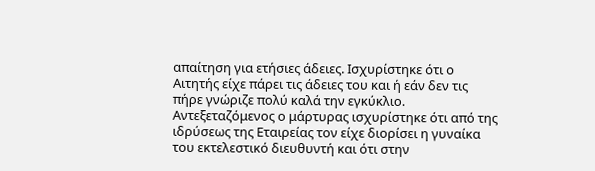απαίτηση για ετήσιες άδειες. Ισχυρίστηκε ότι ο Αιτητής είχε πάρει τις άδειες του και ή εάν δεν τις πήρε γνώριζε πολύ καλά την εγκύκλιο. Αντεξεταζόμενος ο μάρτυρας ισχυρίστηκε ότι από της ιδρύσεως της Εταιρείας τον είχε διορίσει η γυναίκα του εκτελεστικό διευθυντή και ότι στην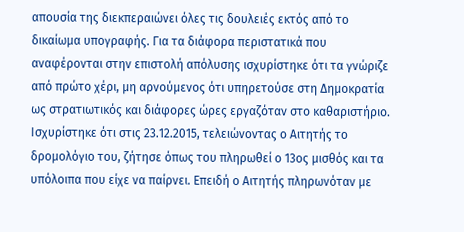απουσία της διεκπεραιώνει όλες τις δουλειές εκτός από το δικαίωμα υπογραφής. Για τα διάφορα περιστατικά που αναφέρονται στην επιστολή απόλυσης ισχυρίστηκε ότι τα γνώριζε από πρώτο χέρι, μη αρνούμενος ότι υπηρετούσε στη Δημοκρατία ως στρατιωτικός και διάφορες ώρες εργαζόταν στο καθαριστήριο. Ισχυρίστηκε ότι στις 23.12.2015, τελειώνοντας ο Αιτητής το δρομολόγιο του, ζήτησε όπως του πληρωθεί ο 13ος μισθός και τα υπόλοιπα που είχε να παίρνει. Επειδή ο Αιτητής πληρωνόταν με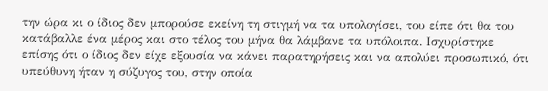την ώρα κι ο ίδιος δεν μπορούσε εκείνη τη στιγμή να τα υπολογίσει, του είπε ότι θα του κατάβαλλε ένα μέρος και στο τέλος του μήνα θα λάμβανε τα υπόλοιπα. Ισχυρίστηκε επίσης ότι ο ίδιος δεν είχε εξουσία να κάνει παρατηρήσεις και να απολύει προσωπικό, ότι υπεύθυνη ήταν η σύζυγος του, στην οποία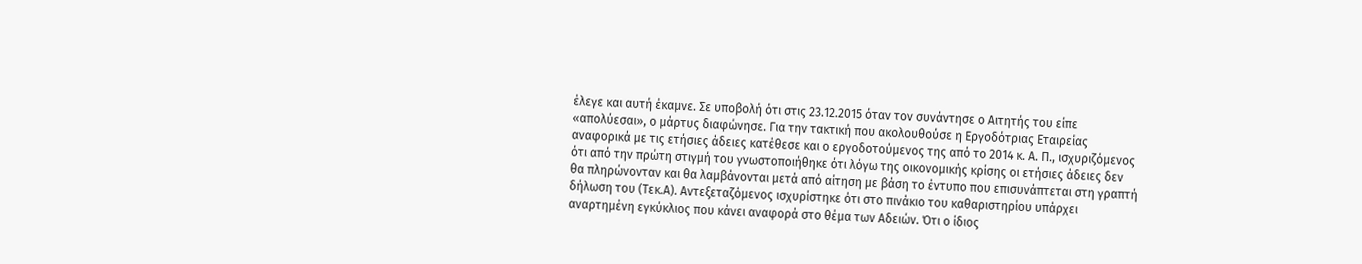έλεγε και αυτή έκαμνε. Σε υποβολή ότι στις 23.12.2015 όταν τον συνάντησε ο Αιτητής του είπε «απολύεσαι», ο μάρτυς διαφώνησε. Για την τακτική που ακολουθούσε η Εργοδότριας Εταιρείας αναφορικά με τις ετήσιες άδειες κατέθεσε και ο εργοδοτούμενος της από το 2014 κ. Α. Π., ισχυριζόμενος ότι από την πρώτη στιγμή του γνωστοποιήθηκε ότι λόγω της οικονομικής κρίσης οι ετήσιες άδειες δεν θα πληρώνονταν και θα λαμβάνονται μετά από αίτηση με βάση το έντυπο που επισυνάπτεται στη γραπτή δήλωση του (Τεκ.Α). Αντεξεταζόμενος ισχυρίστηκε ότι στο πινάκιο του καθαριστηρίου υπάρχει αναρτημένη εγκύκλιος που κάνει αναφορά στο θέμα των Αδειών. Ότι ο ίδιος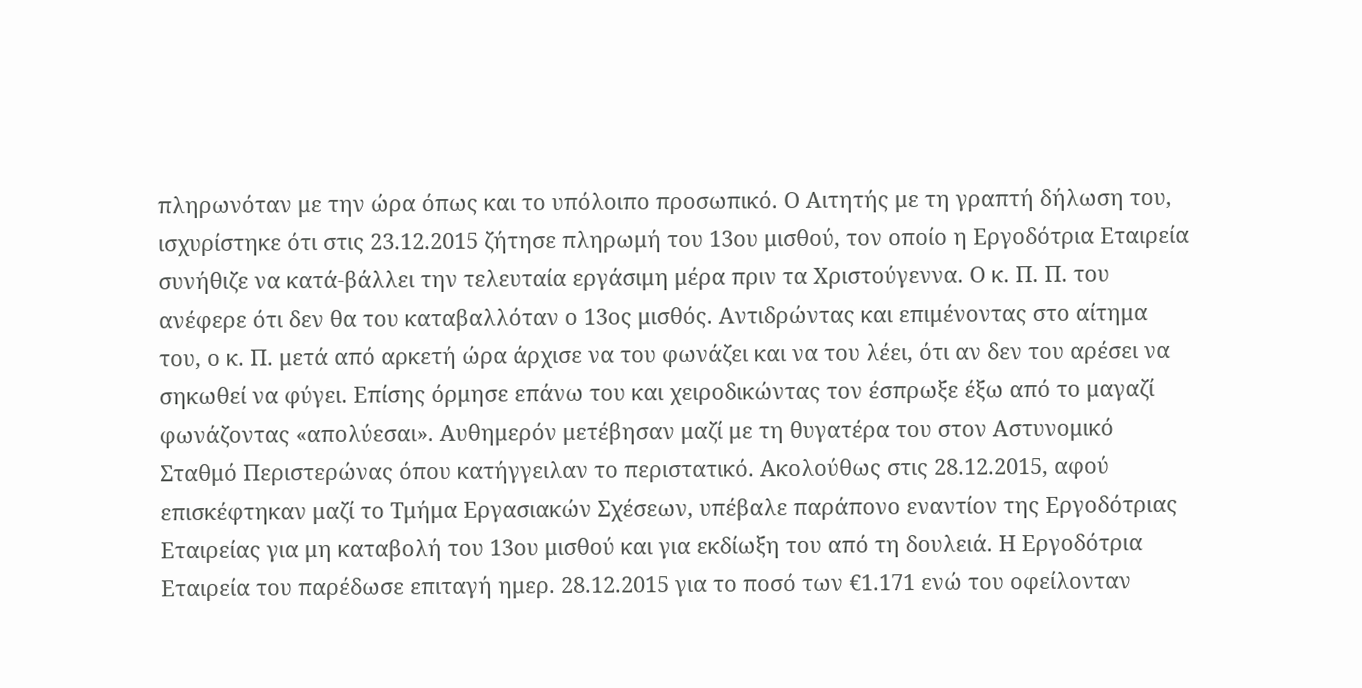πληρωνόταν με την ώρα όπως και το υπόλοιπο προσωπικό. Ο Αιτητής με τη γραπτή δήλωση του, ισχυρίστηκε ότι στις 23.12.2015 ζήτησε πληρωμή του 13ου μισθού, τον οποίο η Εργοδότρια Εταιρεία συνήθιζε να κατά-βάλλει την τελευταία εργάσιμη μέρα πριν τα Χριστούγεννα. Ο κ. Π. Π. του ανέφερε ότι δεν θα του καταβαλλόταν ο 13ος μισθός. Αντιδρώντας και επιμένοντας στο αίτημα του, ο κ. Π. μετά από αρκετή ώρα άρχισε να του φωνάζει και να του λέει, ότι αν δεν του αρέσει να σηκωθεί να φύγει. Επίσης όρμησε επάνω του και χειροδικώντας τον έσπρωξε έξω από το μαγαζί φωνάζοντας «απολύεσαι». Αυθημερόν μετέβησαν μαζί με τη θυγατέρα του στον Αστυνομικό Σταθμό Περιστερώνας όπου κατήγγειλαν το περιστατικό. Ακολούθως στις 28.12.2015, αφού επισκέφτηκαν μαζί το Τμήμα Εργασιακών Σχέσεων, υπέβαλε παράπονο εναντίον της Εργοδότριας Εταιρείας για μη καταβολή του 13ου μισθού και για εκδίωξη του από τη δουλειά. Η Εργοδότρια Εταιρεία του παρέδωσε επιταγή ημερ. 28.12.2015 για το ποσό των €1.171 ενώ του οφείλονταν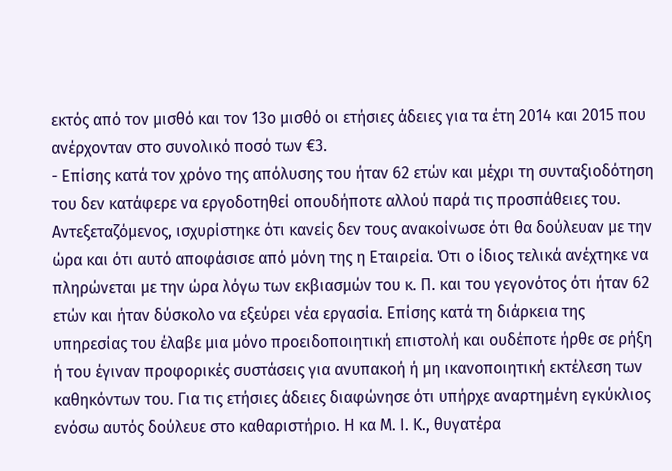εκτός από τον μισθό και τον 13ο μισθό οι ετήσιες άδειες για τα έτη 2014 και 2015 που ανέρχονταν στο συνολικό ποσό των €3.
- Επίσης κατά τον χρόνο της απόλυσης του ήταν 62 ετών και μέχρι τη συνταξιοδότηση του δεν κατάφερε να εργοδοτηθεί οπουδήποτε αλλού παρά τις προσπάθειες του. Αντεξεταζόμενος, ισχυρίστηκε ότι κανείς δεν τους ανακοίνωσε ότι θα δούλευαν με την ώρα και ότι αυτό αποφάσισε από μόνη της η Εταιρεία. Ότι ο ίδιος τελικά ανέχτηκε να πληρώνεται με την ώρα λόγω των εκβιασμών του κ. Π. και του γεγονότος ότι ήταν 62 ετών και ήταν δύσκολο να εξεύρει νέα εργασία. Επίσης κατά τη διάρκεια της υπηρεσίας του έλαβε μια μόνο προειδοποιητική επιστολή και ουδέποτε ήρθε σε ρήξη ή του έγιναν προφορικές συστάσεις για ανυπακοή ή μη ικανοποιητική εκτέλεση των καθηκόντων του. Για τις ετήσιες άδειες διαφώνησε ότι υπήρχε αναρτημένη εγκύκλιος ενόσω αυτός δούλευε στο καθαριστήριο. Η κα Μ. Ι. Κ., θυγατέρα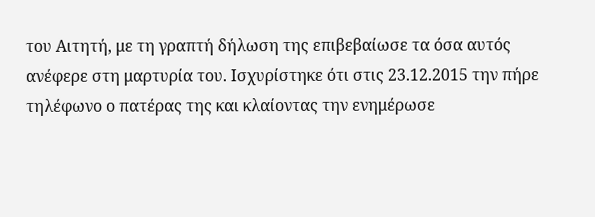του Αιτητή, με τη γραπτή δήλωση της επιβεβαίωσε τα όσα αυτός ανέφερε στη μαρτυρία του. Ισχυρίστηκε ότι στις 23.12.2015 την πήρε τηλέφωνο ο πατέρας της και κλαίοντας την ενημέρωσε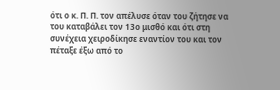ότι ο κ. Π. Π. τον απέλυσε όταν του ζήτησε να του καταβάλει τον 13ο μισθό και ότι στη συνέχεια χειροδίκησε εναντίον του και τον πέταξε έξω από το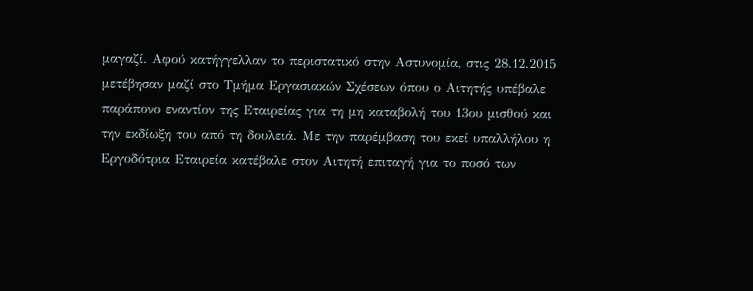μαγαζί. Αφού κατήγγελλαν το περιστατικό στην Αστυνομία, στις 28.12.2015 μετέβησαν μαζί στο Τμήμα Εργασιακών Σχέσεων όπου ο Αιτητής υπέβαλε παράπονο εναντίον της Εταιρείας για τη μη καταβολή του 13ου μισθού και την εκδίωξη του από τη δουλειά. Με την παρέμβαση του εκεί υπαλλήλου η Εργοδότρια Εταιρεία κατέβαλε στον Αιτητή επιταγή για το ποσό των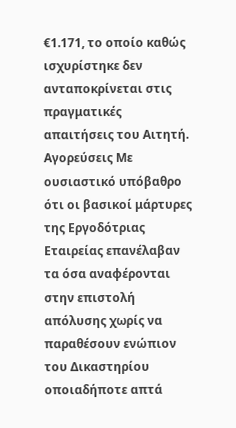€1.171, το οποίο καθώς ισχυρίστηκε δεν ανταποκρίνεται στις πραγματικές απαιτήσεις του Αιτητή. Αγορεύσεις Με ουσιαστικό υπόβαθρο ότι οι βασικοί μάρτυρες της Εργοδότριας Εταιρείας επανέλαβαν τα όσα αναφέρονται στην επιστολή απόλυσης χωρίς να παραθέσουν ενώπιον του Δικαστηρίου οποιαδήποτε απτά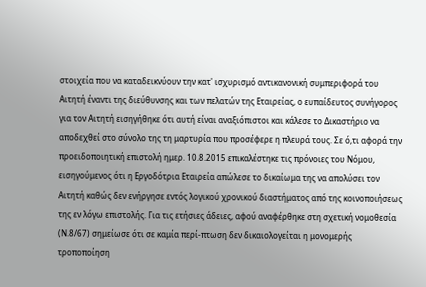στοιχεία που να καταδεικνύουν την κατ' ισχυρισμό αντικανονική συμπεριφορά του Αιτητή έναντι της διεύθυνσης και των πελατών της Εταιρείας, ο ευπαίδευτος συνήγορος για τον Αιτητή εισηγήθηκε ότι αυτή είναι αναξιόπιστοι και κάλεσε το Δικαστήριο να αποδεχθεί στο σύνολο της τη μαρτυρία που προσέφερε η πλευρά τους. Σε ό,τι αφορά την προειδοποιητική επιστολή ημερ. 10.8.2015 επικαλέστηκε τις πρόνοιες του Νόμου, εισηγούμενος ότι η Εργοδότρια Εταιρεία απώλεσε το δικαίωμα της να απολύσει τον Αιτητή καθώς δεν ενήργησε εντός λογικού χρονικού διαστήματος από της κοινοποιήσεως της εν λόγω επιστολής. Για τις ετήσιες άδειες, αφού αναφέρθηκε στη σχετική νομοθεσία (Ν.8/67) σημείωσε ότι σε καμία περί-πτωση δεν δικαιολογείται η μονομερής τροποποίηση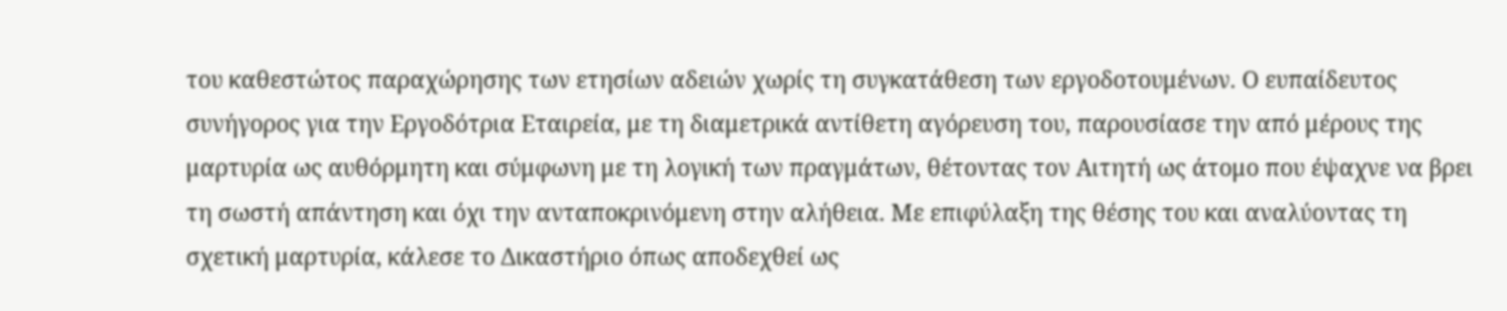του καθεστώτος παραχώρησης των ετησίων αδειών χωρίς τη συγκατάθεση των εργοδοτουμένων. Ο ευπαίδευτος συνήγορος για την Εργοδότρια Εταιρεία, με τη διαμετρικά αντίθετη αγόρευση του, παρουσίασε την από μέρους της μαρτυρία ως αυθόρμητη και σύμφωνη με τη λογική των πραγμάτων, θέτοντας τον Αιτητή ως άτομο που έψαχνε να βρει τη σωστή απάντηση και όχι την ανταποκρινόμενη στην αλήθεια. Με επιφύλαξη της θέσης του και αναλύοντας τη σχετική μαρτυρία, κάλεσε το Δικαστήριο όπως αποδεχθεί ως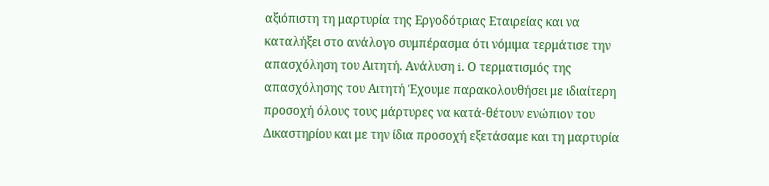αξιόπιστη τη μαρτυρία της Εργοδότριας Εταιρείας και να καταλήξει στο ανάλογο συμπέρασμα ότι νόμιμα τερμάτισε την απασχόληση του Αιτητή. Ανάλυση i. Ο τερματισμός της απασχόλησης του Αιτητή Έχουμε παρακολουθήσει με ιδιαίτερη προσοχή όλους τους μάρτυρες να κατά-θέτουν ενώπιον του Δικαστηρίου και με την ίδια προσοχή εξετάσαμε και τη μαρτυρία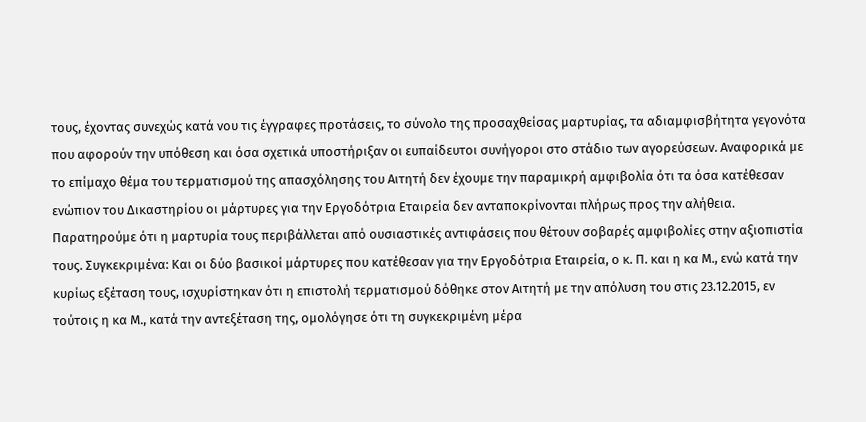τους, έχοντας συνεχώς κατά νου τις έγγραφες προτάσεις, το σύνολο της προσαχθείσας μαρτυρίας, τα αδιαμφισβήτητα γεγονότα που αφορούν την υπόθεση και όσα σχετικά υποστήριξαν οι ευπαίδευτοι συνήγοροι στο στάδιο των αγορεύσεων. Αναφορικά με το επίμαχο θέμα του τερματισμού της απασχόλησης του Αιτητή δεν έχουμε την παραμικρή αμφιβολία ότι τα όσα κατέθεσαν ενώπιον του Δικαστηρίου οι μάρτυρες για την Εργοδότρια Εταιρεία δεν ανταποκρίνονται πλήρως προς την αλήθεια. Παρατηρούμε ότι η μαρτυρία τους περιβάλλεται από ουσιαστικές αντιφάσεις που θέτουν σοβαρές αμφιβολίες στην αξιοπιστία τους. Συγκεκριμένα: Και οι δύο βασικοί μάρτυρες που κατέθεσαν για την Εργοδότρια Εταιρεία, ο κ. Π. και η κα Μ., ενώ κατά την κυρίως εξέταση τους, ισχυρίστηκαν ότι η επιστολή τερματισμού δόθηκε στον Αιτητή με την απόλυση του στις 23.12.2015, εν τούτοις η κα Μ., κατά την αντεξέταση της, ομολόγησε ότι τη συγκεκριμένη μέρα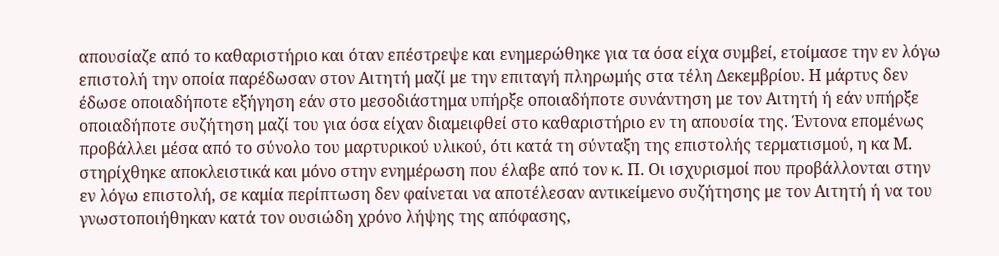απουσίαζε από το καθαριστήριο και όταν επέστρεψε και ενημερώθηκε για τα όσα είχα συμβεί, ετοίμασε την εν λόγω επιστολή την οποία παρέδωσαν στον Αιτητή μαζί με την επιταγή πληρωμής στα τέλη Δεκεμβρίου. Η μάρτυς δεν έδωσε οποιαδήποτε εξήγηση εάν στο μεσοδιάστημα υπήρξε οποιαδήποτε συνάντηση με τον Αιτητή ή εάν υπήρξε οποιαδήποτε συζήτηση μαζί του για όσα είχαν διαμειφθεί στο καθαριστήριο εν τη απουσία της. Έντονα επομένως προβάλλει μέσα από το σύνολο του μαρτυρικού υλικού, ότι κατά τη σύνταξη της επιστολής τερματισμού, η κα Μ. στηρίχθηκε αποκλειστικά και μόνο στην ενημέρωση που έλαβε από τον κ. Π. Οι ισχυρισμοί που προβάλλονται στην εν λόγω επιστολή, σε καμία περίπτωση δεν φαίνεται να αποτέλεσαν αντικείμενο συζήτησης με τον Αιτητή ή να του γνωστοποιήθηκαν κατά τον ουσιώδη χρόνο λήψης της απόφασης,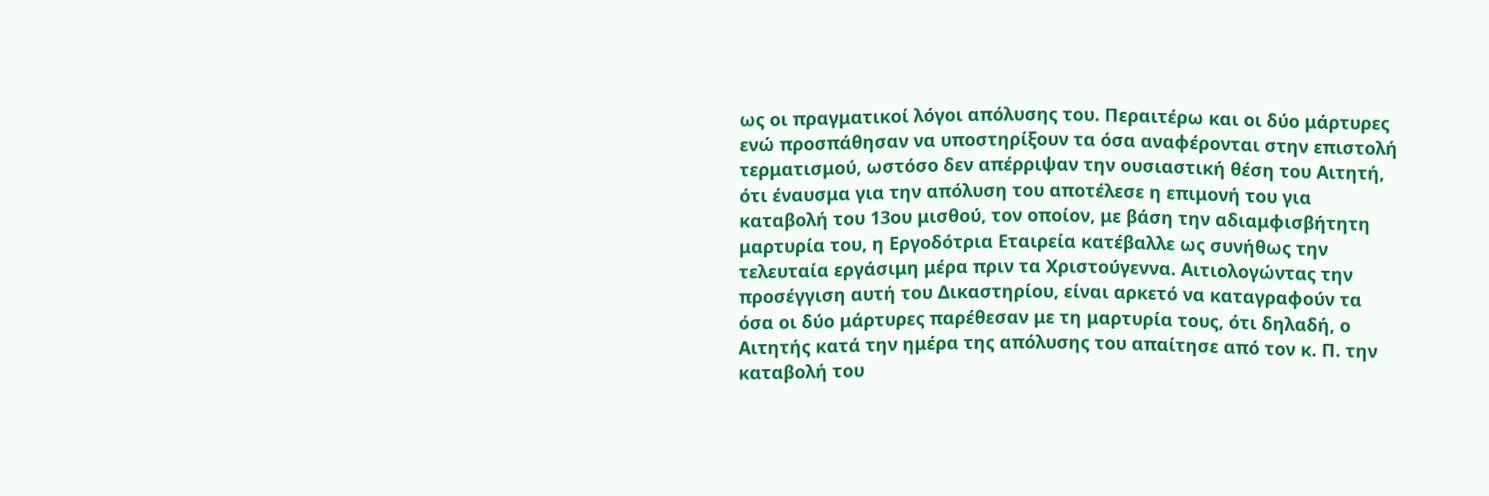ως οι πραγματικοί λόγοι απόλυσης του. Περαιτέρω και οι δύο μάρτυρες ενώ προσπάθησαν να υποστηρίξουν τα όσα αναφέρονται στην επιστολή τερματισμού, ωστόσο δεν απέρριψαν την ουσιαστική θέση του Αιτητή, ότι έναυσμα για την απόλυση του αποτέλεσε η επιμονή του για καταβολή του 13ου μισθού, τον οποίον, με βάση την αδιαμφισβήτητη μαρτυρία του, η Εργοδότρια Εταιρεία κατέβαλλε ως συνήθως την τελευταία εργάσιμη μέρα πριν τα Χριστούγεννα. Αιτιολογώντας την προσέγγιση αυτή του Δικαστηρίου, είναι αρκετό να καταγραφούν τα όσα οι δύο μάρτυρες παρέθεσαν με τη μαρτυρία τους, ότι δηλαδή, ο Αιτητής κατά την ημέρα της απόλυσης του απαίτησε από τον κ. Π. την καταβολή του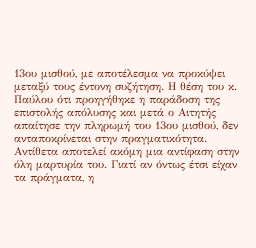13ου μισθού, με αποτέλεσμα να προκύψει μεταξύ τους έντονη συζήτηση. Η θέση του κ. Παύλου ότι προηγήθηκε η παράδοση της επιστολής απόλυσης και μετά ο Αιτητής απαίτησε την πληρωμή του 13ου μισθού, δεν ανταποκρίνεται στην πραγματικότητα. Αντίθετα αποτελεί ακόμη μια αντίφαση στην όλη μαρτυρία του. Γιατί αν όντως έτσι είχαν τα πράγματα, η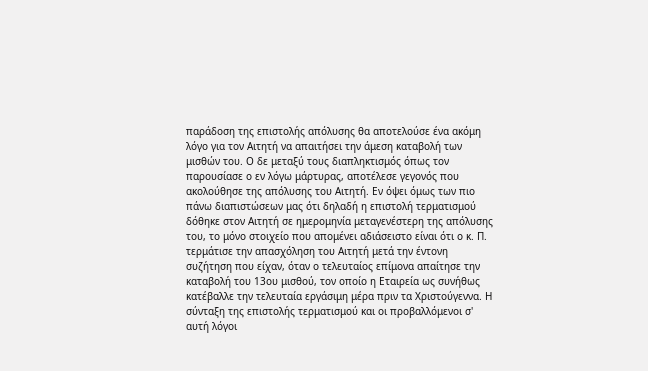παράδοση της επιστολής απόλυσης θα αποτελούσε ένα ακόμη λόγο για τον Αιτητή να απαιτήσει την άμεση καταβολή των μισθών του. Ο δε μεταξύ τους διαπληκτισμός όπως τον παρουσίασε ο εν λόγω μάρτυρας, αποτέλεσε γεγονός που ακολούθησε της απόλυσης του Αιτητή. Εν όψει όμως των πιο πάνω διαπιστώσεων μας ότι δηλαδή η επιστολή τερματισμού δόθηκε στον Αιτητή σε ημερομηνία μεταγενέστερη της απόλυσης του, το μόνο στοιχείο που απομένει αδιάσειστο είναι ότι ο κ. Π. τερμάτισε την απασχόληση του Αιτητή μετά την έντονη συζήτηση που είχαν, όταν ο τελευταίος επίμονα απαίτησε την καταβολή του 13ου μισθού, τον οποίο η Εταιρεία ως συνήθως κατέβαλλε την τελευταία εργάσιμη μέρα πριν τα Χριστούγεννα. Η σύνταξη της επιστολής τερματισμού και οι προβαλλόμενοι σ' αυτή λόγοι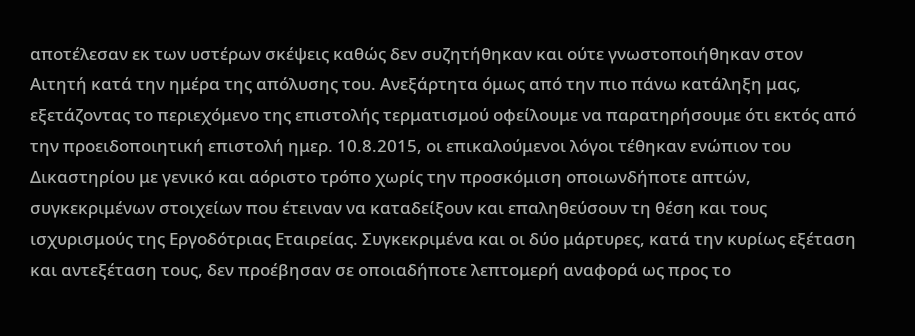αποτέλεσαν εκ των υστέρων σκέψεις καθώς δεν συζητήθηκαν και ούτε γνωστοποιήθηκαν στον Αιτητή κατά την ημέρα της απόλυσης του. Ανεξάρτητα όμως από την πιο πάνω κατάληξη μας, εξετάζοντας το περιεχόμενο της επιστολής τερματισμού οφείλουμε να παρατηρήσουμε ότι εκτός από την προειδοποιητική επιστολή ημερ. 10.8.2015, οι επικαλούμενοι λόγοι τέθηκαν ενώπιον του Δικαστηρίου με γενικό και αόριστο τρόπο χωρίς την προσκόμιση οποιωνδήποτε απτών, συγκεκριμένων στοιχείων που έτειναν να καταδείξουν και επαληθεύσουν τη θέση και τους ισχυρισμούς της Εργοδότριας Εταιρείας. Συγκεκριμένα και οι δύο μάρτυρες, κατά την κυρίως εξέταση και αντεξέταση τους, δεν προέβησαν σε οποιαδήποτε λεπτομερή αναφορά ως προς το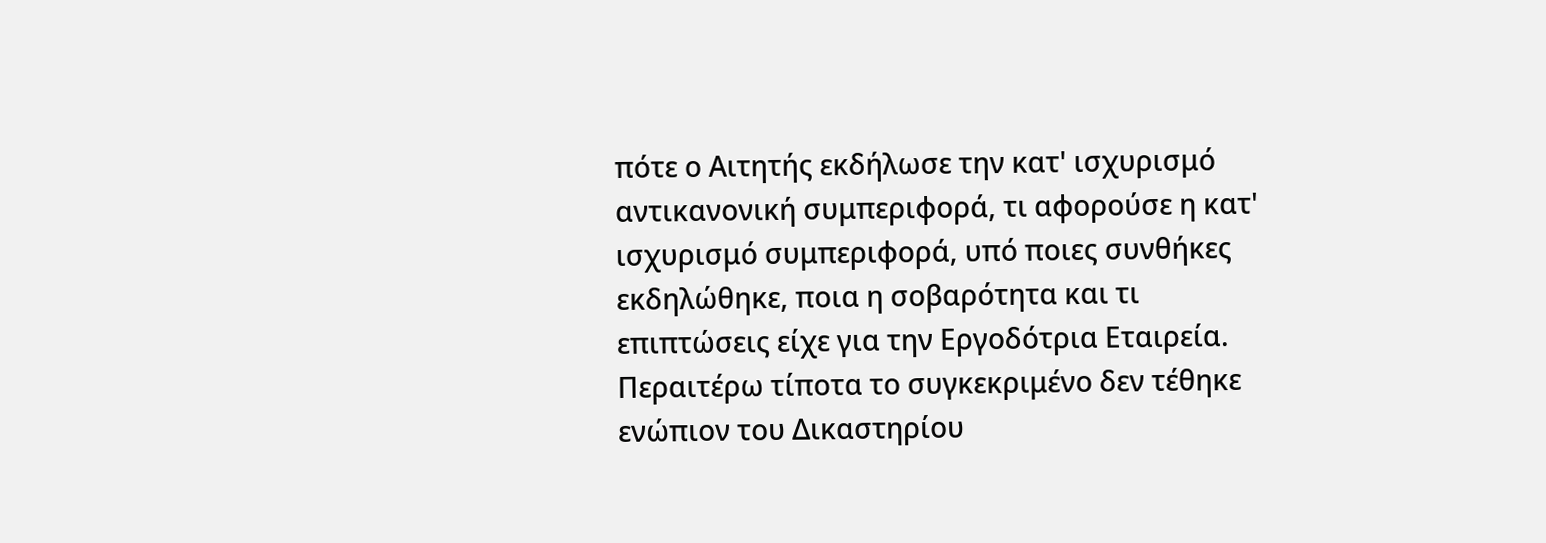πότε ο Αιτητής εκδήλωσε την κατ' ισχυρισμό αντικανονική συμπεριφορά, τι αφορούσε η κατ' ισχυρισμό συμπεριφορά, υπό ποιες συνθήκες εκδηλώθηκε, ποια η σοβαρότητα και τι επιπτώσεις είχε για την Εργοδότρια Εταιρεία. Περαιτέρω τίποτα το συγκεκριμένο δεν τέθηκε ενώπιον του Δικαστηρίου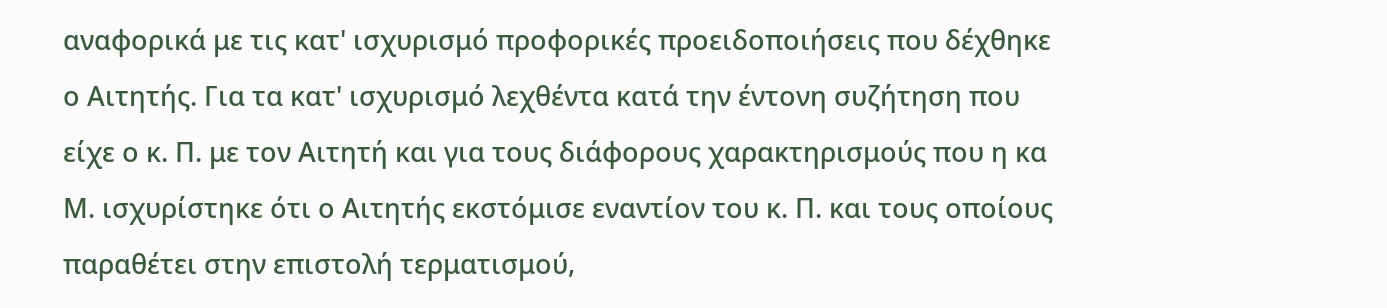αναφορικά με τις κατ' ισχυρισμό προφορικές προειδοποιήσεις που δέχθηκε ο Αιτητής. Για τα κατ' ισχυρισμό λεχθέντα κατά την έντονη συζήτηση που είχε ο κ. Π. με τον Αιτητή και για τους διάφορους χαρακτηρισμούς που η κα Μ. ισχυρίστηκε ότι ο Αιτητής εκστόμισε εναντίον του κ. Π. και τους οποίους παραθέτει στην επιστολή τερματισμού,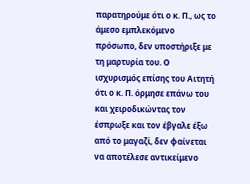παρατηρούμε ότι ο κ. Π., ως το άμεσο εμπλεκόμενο πρόσωπο, δεν υποστήριξε με τη μαρτυρία του. Ο ισχυρισμός επίσης του Αιτητή ότι ο κ. Π. όρμησε επάνω του και χειροδικώντας τον έσπρωξε και τον έβγαλε έξω από το μαγαζί, δεν φαίνεται να αποτέλεσε αντικείμενο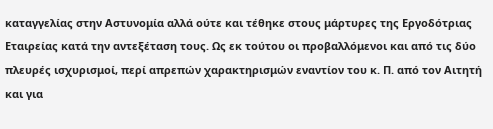καταγγελίας στην Αστυνομία αλλά ούτε και τέθηκε στους μάρτυρες της Εργοδότριας Εταιρείας κατά την αντεξέταση τους. Ως εκ τούτου οι προβαλλόμενοι και από τις δύο πλευρές ισχυρισμοί, περί απρεπών χαρακτηρισμών εναντίον του κ. Π. από τον Αιτητή και για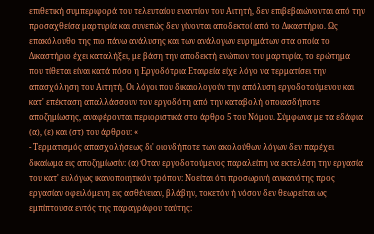επιθετική συμπεριφορά του τελευταίου εναντίον του Αιτητή, δεν επιβεβαιώνονται από την προσαχθείσα μαρτυρία και συνεπώς δεν γίνονται αποδεκτοί από το Δικαστήριο. Ως επακόλουθο της πιο πάνω ανάλυσης και των ανάλογων ευρημάτων στα οποία το Δικαστήριο έχει καταλήξει, με βάση την αποδεκτή ενώπιον του μαρτυρία, το ερώτημα που τίθεται είναι κατά πόσο η Εργοδότρια Εταιρεία είχε λόγο να τερματίσει την απασχόληση του Αιτητή. Οι λόγοι που δικαιολογούν την απόλυση εργοδοτούμενου και κατ' επέκταση απαλλάσσουν τον εργοδότη από την καταβολή οποιασδήποτε αποζημίωσης, αναφέρονται περιοριστικά στο άρθρο 5 του Νόμου. Σύμφωνα με τα εδάφια (α), (ε) και (στ) του άρθρου: «
- Τερματισμός απασχολήσεως δι' οιονδήποτε των ακολούθων λόγων δεν παρέχει δικαίωμα εις αποζημίωσίν: (α) Όταν εργοδοτούμενος παραλείπη να εκτελέση την εργασία του κατ' ευλόγως ικανοποιητικόν τρόπον: Νοείται ότι προσωρινή ανικανότης προς εργασίαν οφειλόμενη εις ασθένειαν, βλάβην, τοκετόν ή νόσον δεν θεωρείται ως εμπίπτουσα εντός της παραγράφου ταύτης: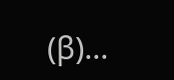(β)...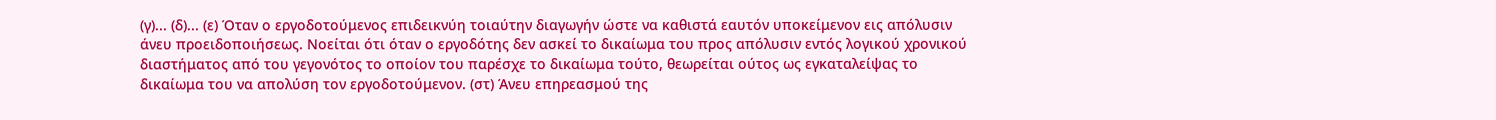(γ)... (δ)... (ε) Όταν ο εργοδοτούμενος επιδεικνύη τοιαύτην διαγωγήν ώστε να καθιστά εαυτόν υποκείμενον εις απόλυσιν άνευ προειδοποιήσεως. Νοείται ότι όταν ο εργοδότης δεν ασκεί το δικαίωμα του προς απόλυσιν εντός λογικού χρονικού διαστήματος από του γεγονότος το οποίον του παρέσχε το δικαίωμα τούτο, θεωρείται ούτος ως εγκαταλείψας το δικαίωμα του να απολύση τον εργοδοτούμενον. (στ) Άνευ επηρεασμού της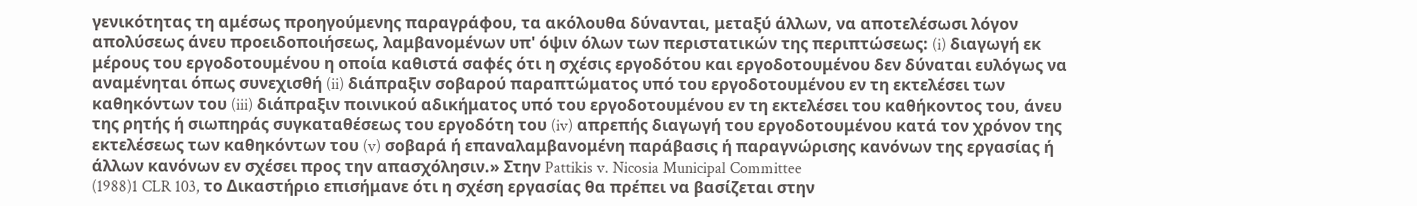γενικότητας τη αμέσως προηγούμενης παραγράφου, τα ακόλουθα δύνανται, μεταξύ άλλων, να αποτελέσωσι λόγον απολύσεως άνευ προειδοποιήσεως, λαμβανομένων υπ' όψιν όλων των περιστατικών της περιπτώσεως: (i) διαγωγή εκ μέρους του εργοδοτουμένου η οποία καθιστά σαφές ότι η σχέσις εργοδότου και εργοδοτουμένου δεν δύναται ευλόγως να αναμένηται όπως συνεχισθή (ii) διάπραξιν σοβαρού παραπτώματος υπό του εργοδοτουμένου εν τη εκτελέσει των καθηκόντων του (iii) διάπραξιν ποινικού αδικήματος υπό του εργοδοτουμένου εν τη εκτελέσει του καθήκοντος του, άνευ της ρητής ή σιωπηράς συγκαταθέσεως του εργοδότη του (iv) απρεπής διαγωγή του εργοδοτουμένου κατά τον χρόνον της εκτελέσεως των καθηκόντων του (v) σοβαρά ή επαναλαμβανομένη παράβασις ή παραγνώρισης κανόνων της εργασίας ή άλλων κανόνων εν σχέσει προς την απασχόλησιν.» Στην Pattikis v. Nicosia Municipal Committee
(1988)1 CLR 103, το Δικαστήριο επισήμανε ότι η σχέση εργασίας θα πρέπει να βασίζεται στην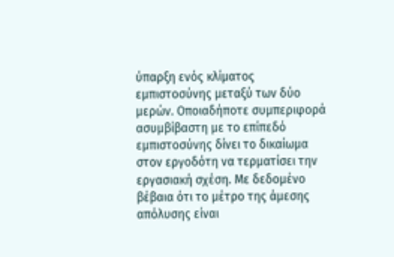ύπαρξη ενός κλίματος εμπιστοσύνης μεταξύ των δύο μερών. Οποιαδήποτε συμπεριφορά ασυμβίβαστη με το επίπεδό εμπιστοσύνης δίνει το δικαίωμα στον εργοδότη να τερματίσει την εργασιακή σχέση. Με δεδομένο βέβαια ότι το μέτρο της άμεσης απόλυσης είναι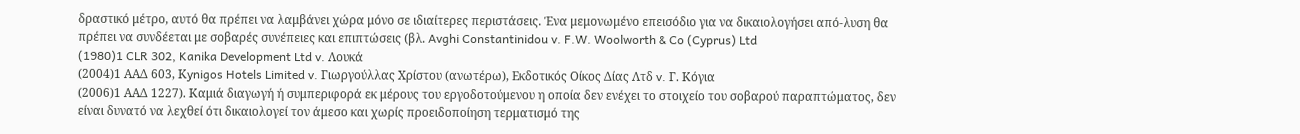δραστικό μέτρο, αυτό θα πρέπει να λαμβάνει χώρα μόνο σε ιδιαίτερες περιστάσεις. Ένα μεμονωμένο επεισόδιο για να δικαιολογήσει από-λυση θα πρέπει να συνδέεται με σοβαρές συνέπειες και επιπτώσεις (βλ. Avghi Constantinidou v. F.W. Woolworth & Co (Cyprus) Ltd
(1980)1 CLR 302, Kanika Development Ltd v. Λουκά
(2004)1 ΑΑΔ 603, Κynigos Hotels Limited v. Γιωργούλλας Χρίστου (ανωτέρω), Εκδοτικός Οίκος Δίας Λτδ v. Γ. Κόγια
(2006)1 ΑΑΔ 1227). Καμιά διαγωγή ή συμπεριφορά εκ μέρους του εργοδοτούμενου η οποία δεν ενέχει το στοιχείο του σοβαρού παραπτώματος, δεν είναι δυνατό να λεχθεί ότι δικαιολογεί τον άμεσο και χωρίς προειδοποίηση τερματισμό της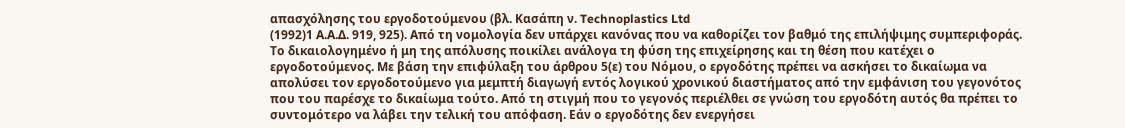απασχόλησης του εργοδοτούμενου (βλ. Κασάπη ν. Technoplastics Ltd
(1992)1 Α.Α.Δ. 919, 925). Από τη νομολογία δεν υπάρχει κανόνας που να καθορίζει τον βαθμό της επιλήψιμης συμπεριφοράς. Το δικαιολογημένο ή μη της απόλυσης ποικίλει ανάλογα τη φύση της επιχείρησης και τη θέση που κατέχει ο εργοδοτούμενος. Με βάση την επιφύλαξη του άρθρου 5(ε) του Νόμου, ο εργοδότης πρέπει να ασκήσει το δικαίωμα να απολύσει τον εργοδοτούμενο για μεμπτή διαγωγή εντός λογικού χρονικού διαστήματος από την εμφάνιση του γεγονότος που του παρέσχε το δικαίωμα τούτο. Από τη στιγμή που το γεγονός περιέλθει σε γνώση του εργοδότη αυτός θα πρέπει το συντομότερο να λάβει την τελική του απόφαση. Εάν ο εργοδότης δεν ενεργήσει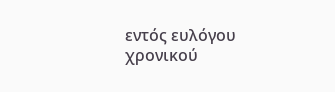εντός ευλόγου χρονικού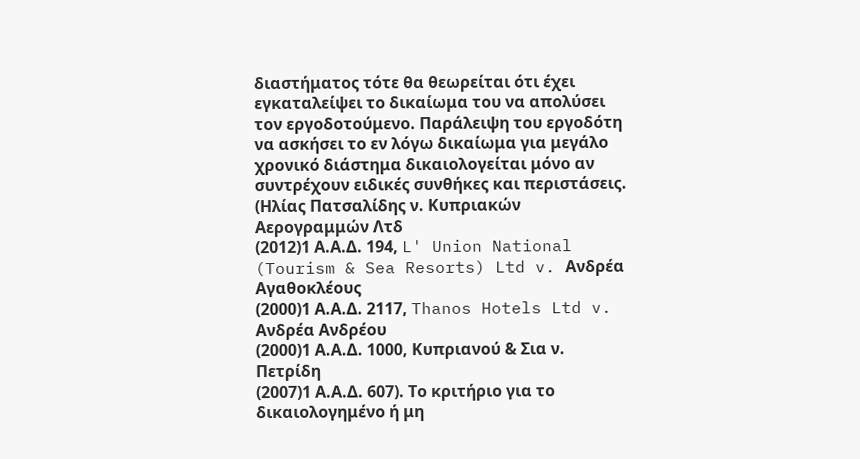διαστήματος τότε θα θεωρείται ότι έχει εγκαταλείψει το δικαίωμα του να απολύσει τον εργοδοτούμενο. Παράλειψη του εργοδότη να ασκήσει το εν λόγω δικαίωμα για μεγάλο χρονικό διάστημα δικαιολογείται μόνο αν συντρέχουν ειδικές συνθήκες και περιστάσεις. (Ηλίας Πατσαλίδης ν. Κυπριακών Αερογραμμών Λτδ
(2012)1 Α.Α.Δ. 194, L' Union National (Tourism & Sea Resorts) Ltd v. Ανδρέα Αγαθοκλέους
(2000)1 Α.Α.Δ. 2117, Thanos Hotels Ltd v. Ανδρέα Ανδρέου
(2000)1 Α.Α.Δ. 1000, Κυπριανού & Σια ν. Πετρίδη
(2007)1 Α.Α.Δ. 607). Το κριτήριο για το δικαιολογημένο ή μη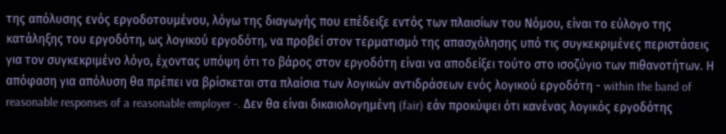της απόλυσης ενός εργοδοτουμένου, λόγω της διαγωγής που επέδειξε εντός των πλαισίων του Νόμου, είναι το εύλογο της κατάληξης του εργοδότη, ως λογικού εργοδότη, να προβεί στον τερματισμό της απασχόλησης υπό τις συγκεκριμένες περιστάσεις για τον συγκεκριμένο λόγο, έχοντας υπόψη ότι το βάρος στον εργοδότη είναι να αποδείξει τούτο στο ισοζύγιο των πιθανοτήτων. Η απόφαση για απόλυση θα πρέπει να βρίσκεται στα πλαίσια των λογικών αντιδράσεων ενός λογικού εργοδότη - within the band of reasonable responses of a reasonable employer -. Δεν θα είναι δικαιολογημένη (fair) εάν προκύψει ότι κανένας λογικός εργοδότης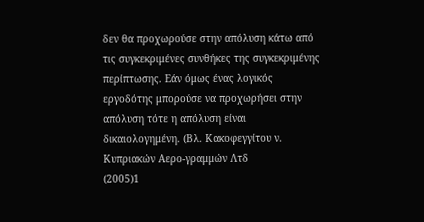δεν θα προχωρούσε στην απόλυση κάτω από τις συγκεκριμένες συνθήκες της συγκεκριμένης περίπτωσης. Εάν όμως ένας λογικός εργοδότης μπορούσε να προχωρήσει στην απόλυση τότε η απόλυση είναι δικαιολογημένη. (Βλ. Κακοφεγγίτου ν. Κυπριακών Αερο-γραμμών Λτδ
(2005)1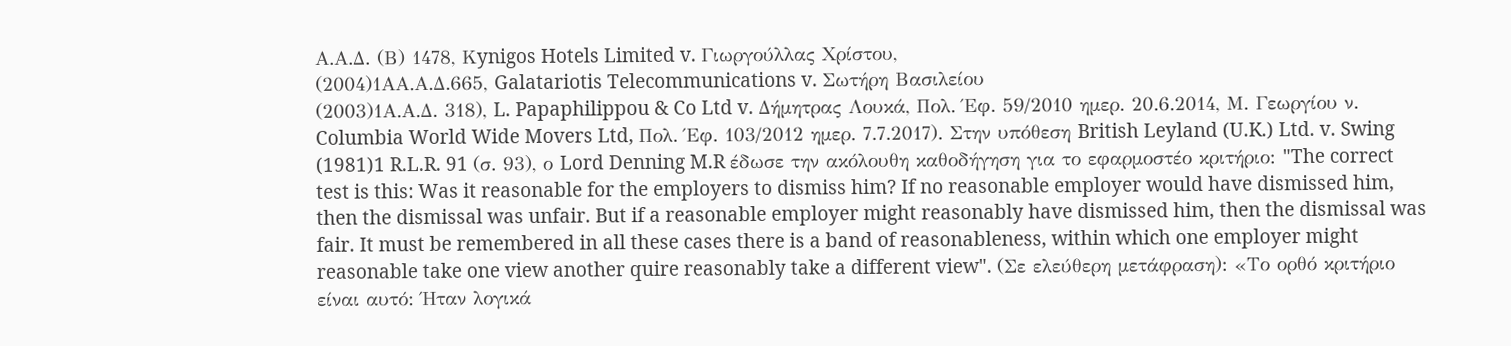Α.Α.Δ. (Β) 1478, Κynigos Hotels Limited v. Γιωργούλλας Χρίστου,
(2004)1ΑΑ.Α.Δ.665, Galatariotis Telecommunications v. Σωτήρη Βασιλείου
(2003)1Α.Α.Δ. 318), L. Papaphilippou & Co Ltd v. Δήμητρας Λουκά, Πολ. Έφ. 59/2010 ημερ. 20.6.2014, Μ. Γεωργίου ν. Columbia World Wide Movers Ltd, Πολ. Έφ. 103/2012 ημερ. 7.7.2017). Στην υπόθεση British Leyland (U.K.) Ltd. v. Swing
(1981)1 R.L.R. 91 (σ. 93), ο Lord Denning M.R έδωσε την ακόλουθη καθοδήγηση για το εφαρμοστέο κριτήριο: "The correct test is this: Was it reasonable for the employers to dismiss him? If no reasonable employer would have dismissed him, then the dismissal was unfair. But if a reasonable employer might reasonably have dismissed him, then the dismissal was fair. It must be remembered in all these cases there is a band of reasonableness, within which one employer might reasonable take one view another quire reasonably take a different view". (Σε ελεύθερη μετάφραση): «Το ορθό κριτήριο είναι αυτό: Ήταν λογικά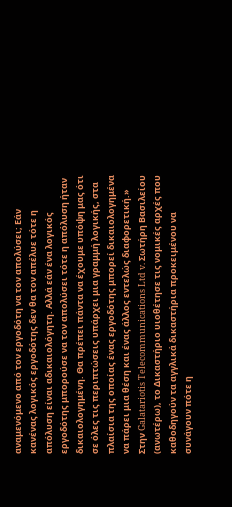αναμενόμενο από τον εργοδότη να τον απολύσει; Εάν κανένας λογικός εργοδότης δεν θα τον απέλυε τότε η απόλυση είναι αδικαιολόγητη. Αλλά εάν ένα λογικός εργοδότης μπορούσε να τον απολύσει τότε η απόλυση ήταν δικαιολογημένη. Θα πρέπει πάντα να έχουμε υπόψη μας ότι σε όλες τις περιπτώσεις υπάρχει μια γραμμή λογικής, στα πλαίσια της οποίας ένας εργοδότης μπορεί δικαιολογημένα να πάρει μια θέση και ένας άλλος εντελώς διαφορετική.» Στην Galatariotis Telecommunications Ltd v. Σωτήρη Βασιλείου (ανωτέρω), το Δικαστήριο υιοθέτησε τις νομικές αρχές που καθοδηγούν τα αγγλικά δικαστήρια προκειμένου να συνάγουν πότε η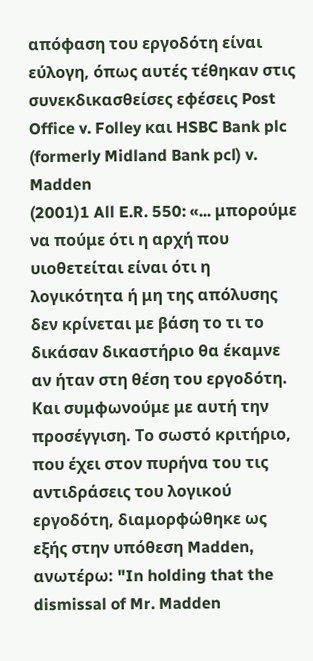απόφαση του εργοδότη είναι εύλογη, όπως αυτές τέθηκαν στις συνεκδικασθείσες εφέσεις Post Office v. Folley και HSBC Bank plc (formerly Midland Bank pcl) v. Madden
(2001)1 All E.R. 550: «... μπορούμε να πούμε ότι η αρχή που υιοθετείται είναι ότι η λογικότητα ή μη της απόλυσης δεν κρίνεται με βάση το τι το δικάσαν δικαστήριο θα έκαμνε αν ήταν στη θέση του εργοδότη. Και συμφωνούμε με αυτή την προσέγγιση. Το σωστό κριτήριο, που έχει στον πυρήνα του τις αντιδράσεις του λογικού εργοδότη, διαμορφώθηκε ως εξής στην υπόθεση Madden, ανωτέρω: "In holding that the dismissal of Mr. Madden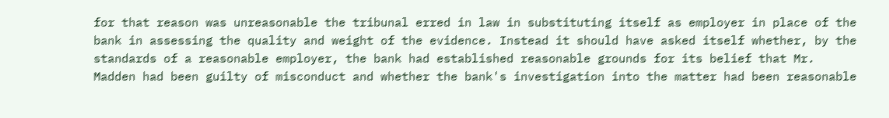for that reason was unreasonable the tribunal erred in law in substituting itself as employer in place of the bank in assessing the quality and weight of the evidence. Instead it should have asked itself whether, by the standards of a reasonable employer, the bank had established reasonable grounds for its belief that Mr. Madden had been guilty of misconduct and whether the bank's investigation into the matter had been reasonable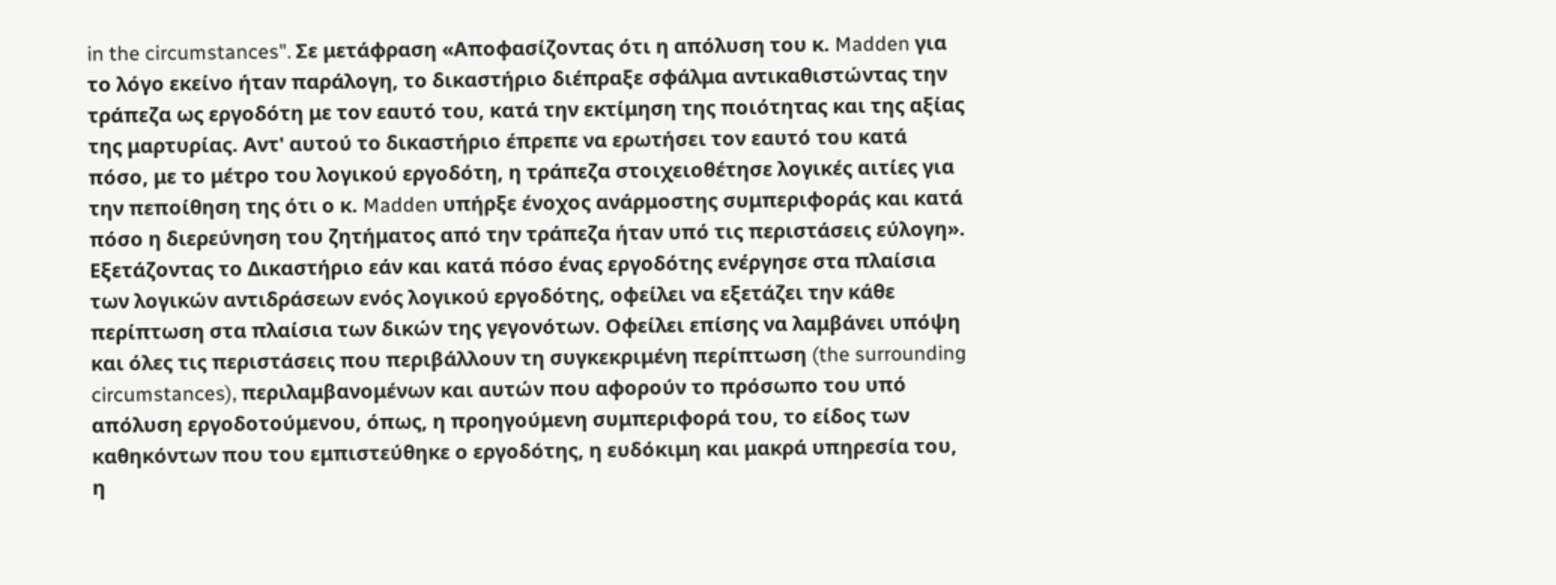in the circumstances". Σε μετάφραση «Αποφασίζοντας ότι η απόλυση του κ. Madden για το λόγο εκείνο ήταν παράλογη, το δικαστήριο διέπραξε σφάλμα αντικαθιστώντας την τράπεζα ως εργοδότη με τον εαυτό του, κατά την εκτίμηση της ποιότητας και της αξίας της μαρτυρίας. Αντ' αυτού το δικαστήριο έπρεπε να ερωτήσει τον εαυτό του κατά πόσο, με το μέτρο του λογικού εργοδότη, η τράπεζα στοιχειοθέτησε λογικές αιτίες για την πεποίθηση της ότι ο κ. Madden υπήρξε ένοχος ανάρμοστης συμπεριφοράς και κατά πόσο η διερεύνηση του ζητήματος από την τράπεζα ήταν υπό τις περιστάσεις εύλογη». Εξετάζοντας το Δικαστήριο εάν και κατά πόσο ένας εργοδότης ενέργησε στα πλαίσια των λογικών αντιδράσεων ενός λογικού εργοδότης, οφείλει να εξετάζει την κάθε περίπτωση στα πλαίσια των δικών της γεγονότων. Οφείλει επίσης να λαμβάνει υπόψη και όλες τις περιστάσεις που περιβάλλουν τη συγκεκριμένη περίπτωση (the surrounding circumstances), περιλαμβανομένων και αυτών που αφορούν το πρόσωπο του υπό απόλυση εργοδοτούμενου, όπως, η προηγούμενη συμπεριφορά του, το είδος των καθηκόντων που του εμπιστεύθηκε ο εργοδότης, η ευδόκιμη και μακρά υπηρεσία του, η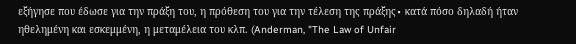εξήγησε που έδωσε για την πράξη του, η πρόθεση του για την τέλεση της πράξης∙ κατά πόσο δηλαδή ήταν ηθελημένη και εσκεμμένη, η μεταμέλεια του κλπ. (Anderman, "The Law of Unfair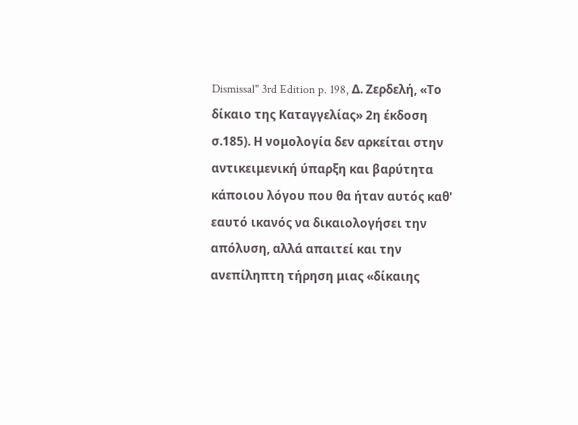Dismissal" 3rd Edition p. 198, Δ. Ζερδελή, «Το δίκαιο της Καταγγελίας» 2η έκδοση σ.185). Η νομολογία δεν αρκείται στην αντικειμενική ύπαρξη και βαρύτητα κάποιου λόγου που θα ήταν αυτός καθ' εαυτό ικανός να δικαιολογήσει την απόλυση, αλλά απαιτεί και την ανεπίληπτη τήρηση μιας «δίκαιης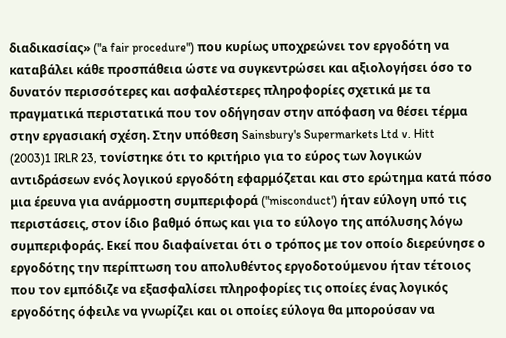διαδικασίας» ("a fair procedure") που κυρίως υποχρεώνει τον εργοδότη να καταβάλει κάθε προσπάθεια ώστε να συγκεντρώσει και αξιολογήσει όσο το δυνατόν περισσότερες και ασφαλέστερες πληροφορίες σχετικά με τα πραγματικά περιστατικά που τον οδήγησαν στην απόφαση να θέσει τέρμα στην εργασιακή σχέση. Στην υπόθεση Sainsbury's Supermarkets Ltd v. Hitt
(2003)1 IRLR 23, τονίστηκε ότι το κριτήριο για το εύρος των λογικών αντιδράσεων ενός λογικού εργοδότη εφαρμόζεται και στο ερώτημα κατά πόσο μια έρευνα για ανάρμοστη συμπεριφορά ("misconduct') ήταν εύλογη υπό τις περιστάσεις, στον ίδιο βαθμό όπως και για το εύλογο της απόλυσης λόγω συμπεριφοράς. Εκεί που διαφαίνεται ότι ο τρόπος με τον οποίο διερεύνησε ο εργοδότης την περίπτωση του απολυθέντος εργοδοτούμενου ήταν τέτοιος που τον εμπόδιζε να εξασφαλίσει πληροφορίες τις οποίες ένας λογικός εργοδότης όφειλε να γνωρίζει και οι οποίες εύλογα θα μπορούσαν να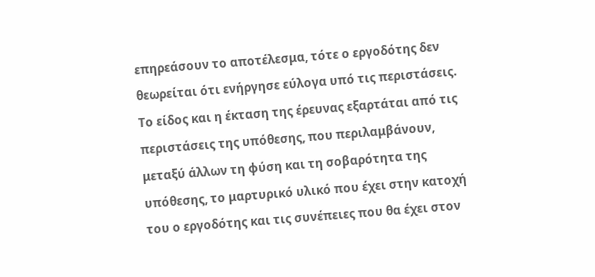επηρεάσουν το αποτέλεσμα, τότε ο εργοδότης δεν θεωρείται ότι ενήργησε εύλογα υπό τις περιστάσεις. Το είδος και η έκταση της έρευνας εξαρτάται από τις περιστάσεις της υπόθεσης, που περιλαμβάνουν, μεταξύ άλλων τη φύση και τη σοβαρότητα της υπόθεσης, το μαρτυρικό υλικό που έχει στην κατοχή του ο εργοδότης και τις συνέπειες που θα έχει στον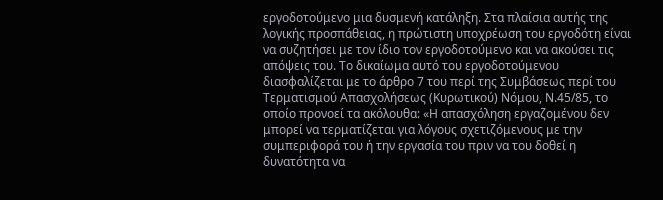εργοδοτούμενο μια δυσμενή κατάληξη. Στα πλαίσια αυτής της λογικής προσπάθειας, η πρώτιστη υποχρέωση του εργοδότη είναι να συζητήσει με τον ίδιο τον εργοδοτούμενο και να ακούσει τις απόψεις του. Το δικαίωμα αυτό του εργοδοτούμενου διασφαλίζεται με το άρθρο 7 του περί της Συμβάσεως περί του Τερματισμού Απασχολήσεως (Κυρωτικού) Νόμου, Ν.45/85, το οποίο προνοεί τα ακόλουθα: «Η απασχόληση εργαζομένου δεν μπορεί να τερματίζεται για λόγους σχετιζόμενους με την συμπεριφορά του ή την εργασία του πριν να του δοθεί η δυνατότητα να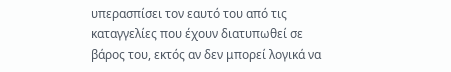υπερασπίσει τον εαυτό του από τις καταγγελίες που έχουν διατυπωθεί σε βάρος του, εκτός αν δεν μπορεί λογικά να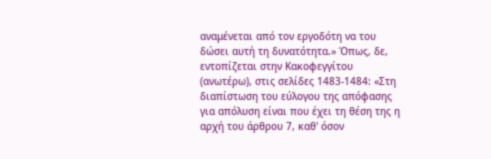αναμένεται από τον εργοδότη να του δώσει αυτή τη δυνατότητα.» Όπως, δε, εντοπίζεται στην Κακοφεγγίτου (ανωτέρω), στις σελίδες 1483-1484: «Στη διαπίστωση του εύλογου της απόφασης για απόλυση είναι που έχει τη θέση της η αρχή του άρθρου 7, καθ' όσον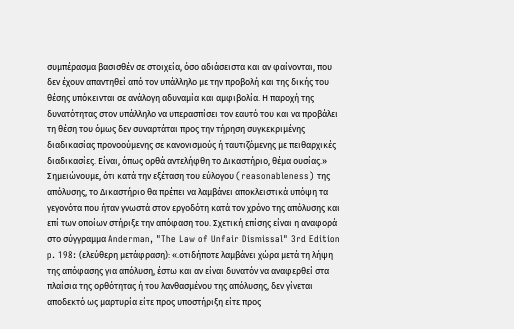συμπέρασμα βασισθέν σε στοιχεία, όσο αδιάσειστα και αν φαίνονται, που δεν έχουν απαντηθεί από τον υπάλληλο με την προβολή και της δικής του θέσης υπόκεινται σε ανάλογη αδυναμία και αμφιβολία. Η παροχή της δυνατότητας στον υπάλληλο να υπερασπίσει τον εαυτό του και να προβάλει τη θέση του όμως δεν συναρτάται προς την τήρηση συγκεκριμένης διαδικασίας προνοούμενης σε κανονισμούς ή ταυτιζόμενης με πειθαρχικές διαδικασίες. Είναι, όπως ορθά αντελήφθη το Δικαστήριο, θέμα ουσίας.» Σημειώνουμε, ότι κατά την εξέταση του εύλογου (reasonableness) της απόλυσης, το Δικαστήριο θα πρέπει να λαμβάνει αποκλειστικά υπόψη τα γεγονότα που ήταν γνωστά στον εργοδότη κατά τον χρόνο της απόλυσης και επί των οποίων στήριξε την απόφαση του. Σχετική επίσης είναι η αναφορά στο σύγγραμμα Anderman, "The Law of Unfair Dismissal" 3rd Edition p. 198: (ελεύθερη μετάφραση): «.οτιδήποτε λαμβάνει χώρα μετά τη λήψη της απόφασης για απόλυση, έστω και αν είναι δυνατόν να αναφερθεί στα πλαίσια της ορθότητας ή του λανθασμένου της απόλυσης, δεν γίνεται αποδεκτό ως μαρτυρία είτε προς υποστήριξη είτε προς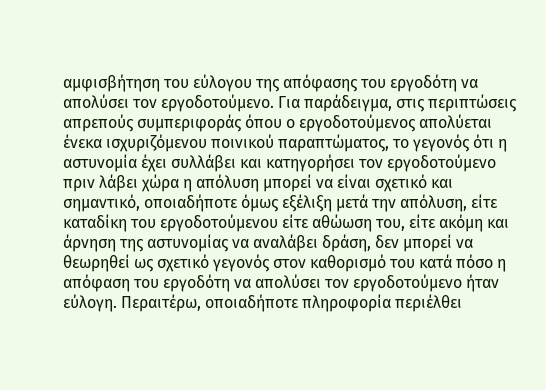αμφισβήτηση του εύλογου της απόφασης του εργοδότη να απολύσει τον εργοδοτούμενο. Για παράδειγμα, στις περιπτώσεις απρεπούς συμπεριφοράς όπου ο εργοδοτούμενος απολύεται ένεκα ισχυριζόμενου ποινικού παραπτώματος, το γεγονός ότι η αστυνομία έχει συλλάβει και κατηγορήσει τον εργοδοτούμενο πριν λάβει χώρα η απόλυση μπορεί να είναι σχετικό και σημαντικό, οποιαδήποτε όμως εξέλιξη μετά την απόλυση, είτε καταδίκη του εργοδοτούμενου είτε αθώωση του, είτε ακόμη και άρνηση της αστυνομίας να αναλάβει δράση, δεν μπορεί να θεωρηθεί ως σχετικό γεγονός στον καθορισμό του κατά πόσο η απόφαση του εργοδότη να απολύσει τον εργοδοτούμενο ήταν εύλογη. Περαιτέρω, οποιαδήποτε πληροφορία περιέλθει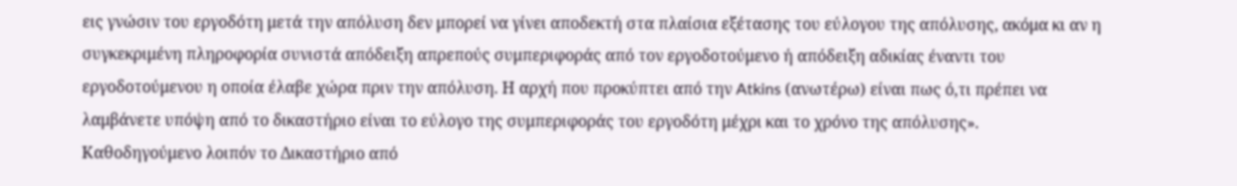εις γνώσιν του εργοδότη μετά την απόλυση δεν μπορεί να γίνει αποδεκτή στα πλαίσια εξέτασης του εύλογου της απόλυσης, ακόμα κι αν η συγκεκριμένη πληροφορία συνιστά απόδειξη απρεπούς συμπεριφοράς από τον εργοδοτούμενο ή απόδειξη αδικίας έναντι του εργοδοτούμενου η οποία έλαβε χώρα πριν την απόλυση. Η αρχή που προκύπτει από την Atkins (ανωτέρω) είναι πως ό,τι πρέπει να λαμβάνετε υπόψη από το δικαστήριο είναι το εύλογο της συμπεριφοράς του εργοδότη μέχρι και το χρόνο της απόλυσης». Καθοδηγούμενο λοιπόν το Δικαστήριο από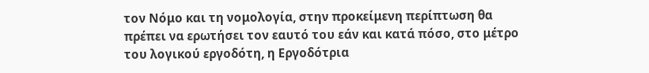τον Νόμο και τη νομολογία, στην προκείμενη περίπτωση θα πρέπει να ερωτήσει τον εαυτό του εάν και κατά πόσο, στο μέτρο του λογικού εργοδότη, η Εργοδότρια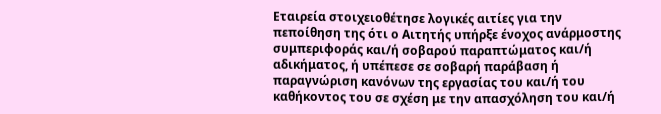Εταιρεία στοιχειοθέτησε λογικές αιτίες για την πεποίθηση της ότι ο Αιτητής υπήρξε ένοχος ανάρμοστης συμπεριφοράς και/ή σοβαρού παραπτώματος και/ή αδικήματος, ή υπέπεσε σε σοβαρή παράβαση ή παραγνώριση κανόνων της εργασίας του και/ή του καθήκοντος του σε σχέση με την απασχόληση του και/ή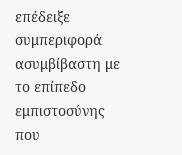επέδειξε συμπεριφορά ασυμβίβαστη με το επίπεδο εμπιστοσύνης που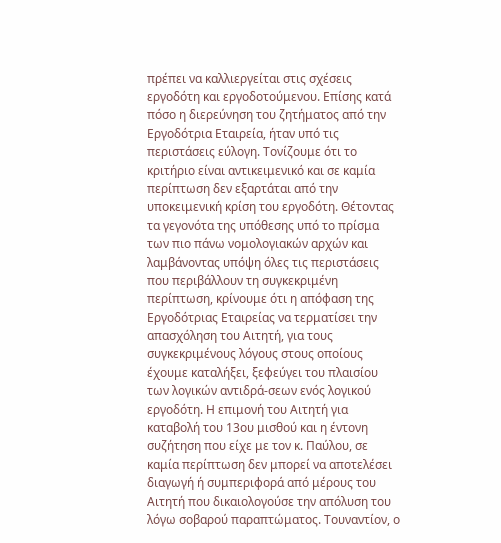πρέπει να καλλιεργείται στις σχέσεις εργοδότη και εργοδοτούμενου. Επίσης κατά πόσο η διερεύνηση του ζητήματος από την Εργοδότρια Εταιρεία, ήταν υπό τις περιστάσεις εύλογη. Τονίζουμε ότι το κριτήριο είναι αντικειμενικό και σε καμία περίπτωση δεν εξαρτάται από την υποκειμενική κρίση του εργοδότη. Θέτοντας τα γεγονότα της υπόθεσης υπό το πρίσμα των πιο πάνω νομολογιακών αρχών και λαμβάνοντας υπόψη όλες τις περιστάσεις που περιβάλλουν τη συγκεκριμένη περίπτωση, κρίνουμε ότι η απόφαση της Εργοδότριας Εταιρείας να τερματίσει την απασχόληση του Αιτητή, για τους συγκεκριμένους λόγους στους οποίους έχουμε καταλήξει, ξεφεύγει του πλαισίου των λογικών αντιδρά-σεων ενός λογικού εργοδότη. Η επιμονή του Αιτητή για καταβολή του 13ου μισθού και η έντονη συζήτηση που είχε με τον κ. Παύλου, σε καμία περίπτωση δεν μπορεί να αποτελέσει διαγωγή ή συμπεριφορά από μέρους του Αιτητή που δικαιολογούσε την απόλυση του λόγω σοβαρού παραπτώματος. Τουναντίον, ο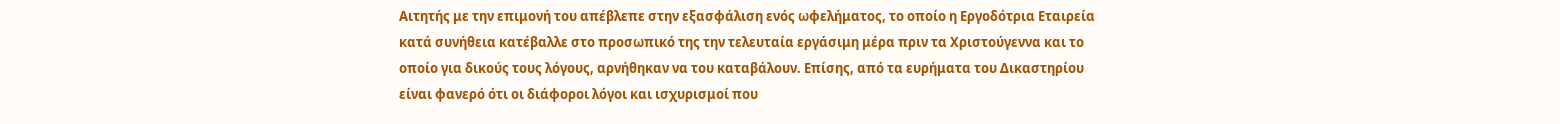Αιτητής με την επιμονή του απέβλεπε στην εξασφάλιση ενός ωφελήματος, το οποίο η Εργοδότρια Εταιρεία κατά συνήθεια κατέβαλλε στο προσωπικό της την τελευταία εργάσιμη μέρα πριν τα Χριστούγεννα και το οποίο για δικούς τους λόγους, αρνήθηκαν να του καταβάλουν. Επίσης, από τα ευρήματα του Δικαστηρίου είναι φανερό ότι οι διάφοροι λόγοι και ισχυρισμοί που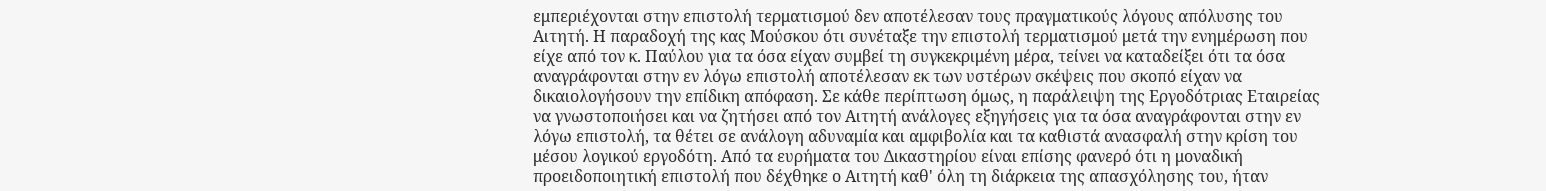εμπεριέχονται στην επιστολή τερματισμού δεν αποτέλεσαν τους πραγματικούς λόγους απόλυσης του Αιτητή. Η παραδοχή της κας Μούσκου ότι συνέταξε την επιστολή τερματισμού μετά την ενημέρωση που είχε από τον κ. Παύλου για τα όσα είχαν συμβεί τη συγκεκριμένη μέρα, τείνει να καταδείξει ότι τα όσα αναγράφονται στην εν λόγω επιστολή αποτέλεσαν εκ των υστέρων σκέψεις που σκοπό είχαν να δικαιολογήσουν την επίδικη απόφαση. Σε κάθε περίπτωση όμως, η παράλειψη της Εργοδότριας Εταιρείας να γνωστοποιήσει και να ζητήσει από τον Αιτητή ανάλογες εξηγήσεις για τα όσα αναγράφονται στην εν λόγω επιστολή, τα θέτει σε ανάλογη αδυναμία και αμφιβολία και τα καθιστά ανασφαλή στην κρίση του μέσου λογικού εργοδότη. Από τα ευρήματα του Δικαστηρίου είναι επίσης φανερό ότι η μοναδική προειδοποιητική επιστολή που δέχθηκε ο Αιτητή καθ' όλη τη διάρκεια της απασχόλησης του, ήταν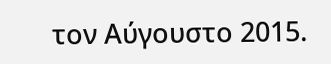τον Αύγουστο 2015.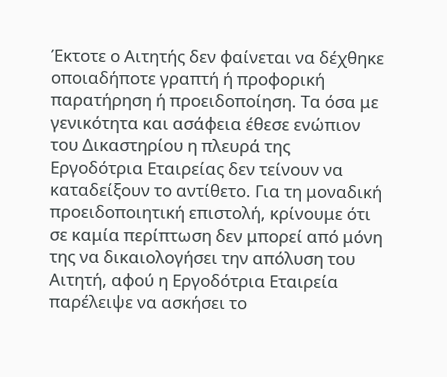Έκτοτε ο Αιτητής δεν φαίνεται να δέχθηκε οποιαδήποτε γραπτή ή προφορική παρατήρηση ή προειδοποίηση. Τα όσα με γενικότητα και ασάφεια έθεσε ενώπιον του Δικαστηρίου η πλευρά της Εργοδότρια Εταιρείας δεν τείνουν να καταδείξουν το αντίθετο. Για τη μοναδική προειδοποιητική επιστολή, κρίνουμε ότι σε καμία περίπτωση δεν μπορεί από μόνη της να δικαιολογήσει την απόλυση του Αιτητή, αφού η Εργοδότρια Εταιρεία παρέλειψε να ασκήσει το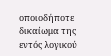οποιοδήποτε δικαίωμα της εντός λογικού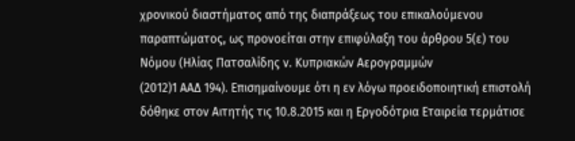χρονικού διαστήματος από της διαπράξεως του επικαλούμενου παραπτώματος, ως προνοείται στην επιφύλαξη του άρθρου 5(ε) του Νόμου (Ηλίας Πατσαλίδης ν. Κυπριακών Αερογραμμών
(2012)1 ΑΑΔ 194). Επισημαίνουμε ότι η εν λόγω προειδοποιητική επιστολή δόθηκε στον Αιτητής τις 10.8.2015 και η Εργοδότρια Εταιρεία τερμάτισε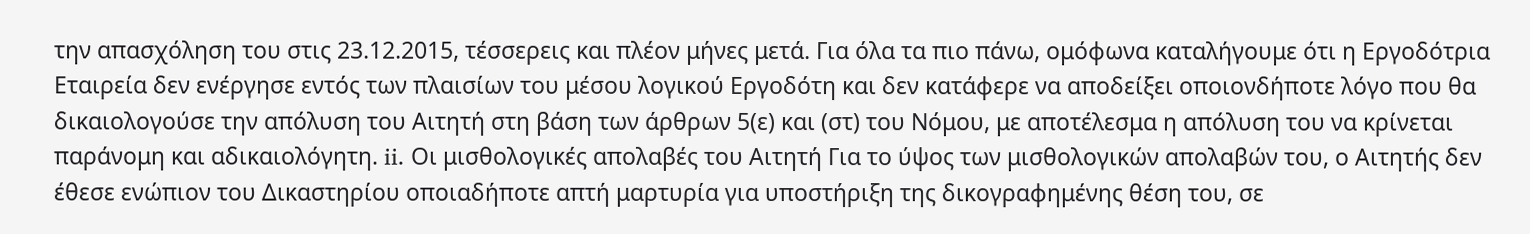την απασχόληση του στις 23.12.2015, τέσσερεις και πλέον μήνες μετά. Για όλα τα πιο πάνω, ομόφωνα καταλήγουμε ότι η Εργοδότρια Εταιρεία δεν ενέργησε εντός των πλαισίων του μέσου λογικού Εργοδότη και δεν κατάφερε να αποδείξει οποιονδήποτε λόγο που θα δικαιολογούσε την απόλυση του Αιτητή στη βάση των άρθρων 5(ε) και (στ) του Νόμου, με αποτέλεσμα η απόλυση του να κρίνεται παράνομη και αδικαιολόγητη. ii. Οι μισθολογικές απολαβές του Αιτητή Για το ύψος των μισθολογικών απολαβών του, ο Αιτητής δεν έθεσε ενώπιον του Δικαστηρίου οποιαδήποτε απτή μαρτυρία για υποστήριξη της δικογραφημένης θέση του, σε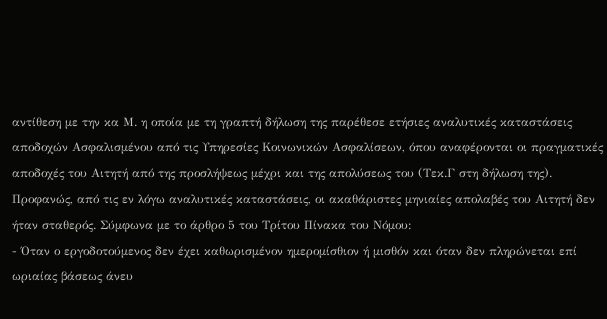αντίθεση με την κα Μ. η οποία με τη γραπτή δήλωση της παρέθεσε ετήσιες αναλυτικές καταστάσεις αποδοχών Ασφαλισμένου από τις Υπηρεσίες Κοινωνικών Ασφαλίσεων, όπου αναφέρονται οι πραγματικές αποδοχές του Αιτητή από της προσλήψεως μέχρι και της απολύσεως του (Τεκ.Γ στη δήλωση της). Προφανώς, από τις εν λόγω αναλυτικές καταστάσεις, οι ακαθάριστες μηνιαίες απολαβές του Αιτητή δεν ήταν σταθερός. Σύμφωνα με το άρθρο 5 του Τρίτου Πίνακα του Νόμου:
- Όταν ο εργοδοτούμενος δεν έχει καθωρισμένον ημερομίσθιον ή μισθόν και όταν δεν πληρώνεται επί ωριαίας βάσεως άνευ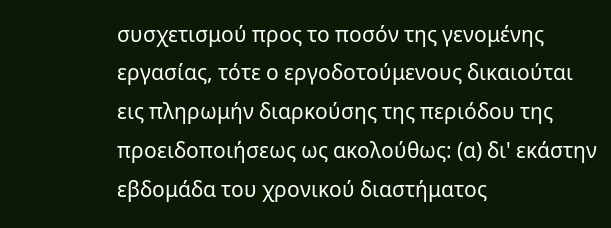συσχετισμού προς το ποσόν της γενομένης εργασίας, τότε ο εργοδοτούμενους δικαιούται εις πληρωμήν διαρκούσης της περιόδου της προειδοποιήσεως ως ακολούθως: (α) δι' εκάστην εβδομάδα του χρονικού διαστήματος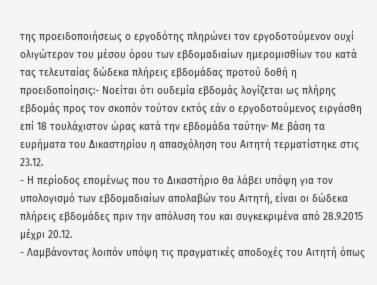της προειδοποιήσεως ο εργοδότης πληρώνει τον εργοδοτούμενον ουχί ολιγώτερον του μέσου όρου των εβδομαδιαίων ημερομισθίων του κατά τας τελευταίας δώδεκα πλήρεις εβδομάδας προτού δοθή η προειδοποίησις:- Νοείται ότι ουδεμία εβδομάς λογίζεται ως πλήρης εβδομάς προς τον σκοπόν τούτον εκτός εάν ο εργοδοτούμενος ειργάσθη επί 18 τουλάχιστον ώρας κατά την εβδομάδα ταύτην· Με βάση τα ευρήματα του Δικαστηρίου η απασχόληση του Αιτητή τερματίστηκε στις 23.12.
- Η περίοδος επομένως που το Δικαστήριο θα λάβει υπόψη για τον υπολογισμό των εβδομαδιαίων απολαβών του Αιτητή, είναι οι δώδεκα πλήρεις εβδομάδες πριν την απόλυση του και συγκεκριμένα από 28.9.2015 μέχρι 20.12.
- Λαμβάνοντας λοιπόν υπόψη τις πραγματικές αποδοχές του Αιτητή όπως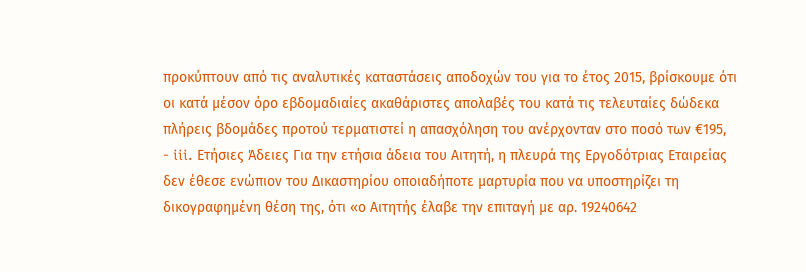προκύπτουν από τις αναλυτικές καταστάσεις αποδοχών του για το έτος 2015, βρίσκουμε ότι οι κατά μέσον όρο εβδομαδιαίες ακαθάριστες απολαβές του κατά τις τελευταίες δώδεκα πλήρεις βδομάδες προτού τερματιστεί η απασχόληση του ανέρχονταν στο ποσό των €195,
- iii. Ετήσιες Άδειες Για την ετήσια άδεια του Αιτητή, η πλευρά της Εργοδότριας Εταιρείας δεν έθεσε ενώπιον του Δικαστηρίου οποιαδήποτε μαρτυρία που να υποστηρίζει τη δικογραφημένη θέση της, ότι «ο Αιτητής έλαβε την επιταγή με αρ. 19240642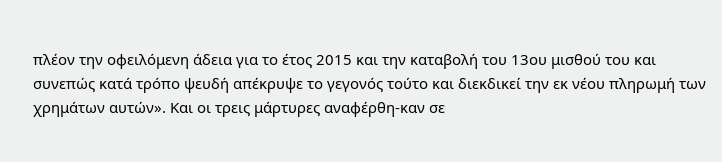πλέον την οφειλόμενη άδεια για το έτος 2015 και την καταβολή του 13ου μισθού του και συνεπώς κατά τρόπο ψευδή απέκρυψε το γεγονός τούτο και διεκδικεί την εκ νέου πληρωμή των χρημάτων αυτών». Και οι τρεις μάρτυρες αναφέρθη-καν σε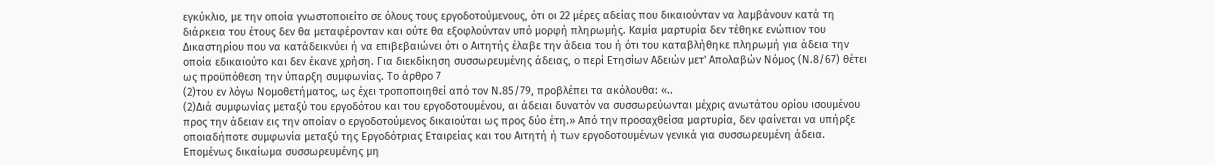εγκύκλιο, με την οποία γνωστοποιείτο σε όλους τους εργοδοτούμενους, ότι οι 22 μέρες αδείας που δικαιούνταν να λαμβάνουν κατά τη διάρκεια του έτους δεν θα μεταφέρονταν και ούτε θα εξοφλούνταν υπό μορφή πληρωμής. Καμία μαρτυρία δεν τέθηκε ενώπιον του Δικαστηρίου που να κατάδεικνύει ή να επιβεβαιώνει ότι ο Αιτητής έλαβε την άδεια του ή ότι του καταβλήθηκε πληρωμή για άδεια την οποία εδικαιούτο και δεν έκανε χρήση. Για διεκδίκηση συσσωρευμένης άδειας, ο περί Ετησίων Αδειών μετ' Απολαβών Νόμος (Ν.8/67) θέτει ως προϋπόθεση την ύπαρξη συμφωνίας. Το άρθρο 7
(2)του εν λόγω Νομοθετήματος, ως έχει τροποποιηθεί από τον Ν.85/79, προβλέπει τα ακόλουθα: «..
(2)Διά συμφωνίας μεταξύ του εργοδότου και του εργοδοτουμένου, αι άδειαι δυνατόν να συσσωρεύωνται μέχρις ανωτάτου ορίου ισουμένου προς την άδειαν εις την οποίαν ο εργοδοτούμενος δικαιούται ως προς δύο έτη.» Από την προσαχθείσα μαρτυρία, δεν φαίνεται να υπήρξε οποιαδήποτε συμφωνία μεταξύ της Εργοδότριας Εταιρείας και του Αιτητή ή των εργοδοτουμένων γενικά για συσσωρευμένη άδεια. Επομένως δικαίωμα συσσωρευμένης μη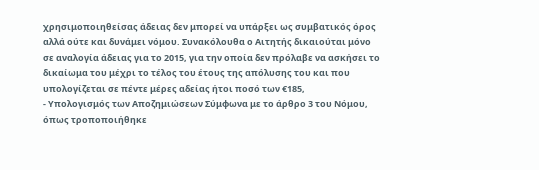χρησιμοποιηθείσας άδειας δεν μπορεί να υπάρξει ως συμβατικός όρος αλλά ούτε και δυνάμει νόμου. Συνακόλουθα ο Αιτητής δικαιούται μόνο σε αναλογία άδειας για το 2015, για την οποία δεν πρόλαβε να ασκήσει το δικαίωμα του μέχρι το τέλος του έτους της απόλυσης του και που υπολογίζεται σε πέντε μέρες αδείας ήτοι ποσό των €185,
- Υπολογισμός των Αποζημιώσεων Σύμφωνα με το άρθρο 3 του Νόμου, όπως τροποποιήθηκε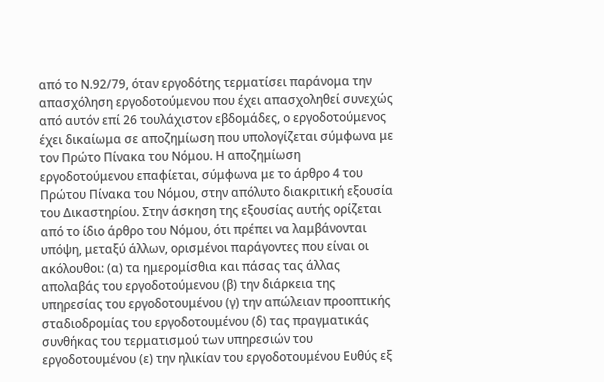από το Ν.92/79, όταν εργοδότης τερματίσει παράνομα την απασχόληση εργοδοτούμενου που έχει απασχοληθεί συνεχώς από αυτόν επί 26 τουλάχιστον εβδομάδες, ο εργοδοτούμενος έχει δικαίωμα σε αποζημίωση που υπολογίζεται σύμφωνα με τον Πρώτο Πίνακα του Νόμου. Η αποζημίωση εργοδοτούμενου επαφίεται, σύμφωνα με το άρθρο 4 του Πρώτου Πίνακα του Νόμου, στην απόλυτο διακριτική εξουσία του Δικαστηρίου. Στην άσκηση της εξουσίας αυτής ορίζεται από το ίδιο άρθρο του Νόμου, ότι πρέπει να λαμβάνονται υπόψη, μεταξύ άλλων, ορισμένοι παράγοντες που είναι οι ακόλουθοι: (α) τα ημερομίσθια και πάσας τας άλλας απολαβάς του εργοδοτούμενου (β) την διάρκεια της υπηρεσίας του εργοδοτουμένου (γ) την απώλειαν προοπτικής σταδιοδρομίας του εργοδοτουμένου (δ) τας πραγματικάς συνθήκας του τερματισμού των υπηρεσιών του εργοδοτουμένου (ε) την ηλικίαν του εργοδοτουμένου Ευθύς εξ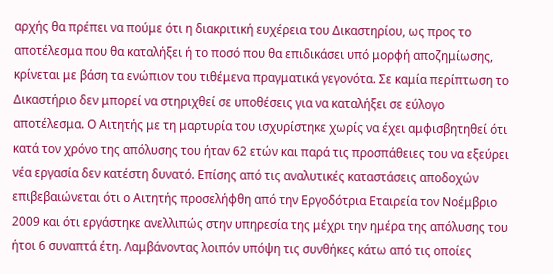αρχής θα πρέπει να πούμε ότι η διακριτική ευχέρεια του Δικαστηρίου, ως προς το αποτέλεσμα που θα καταλήξει ή το ποσό που θα επιδικάσει υπό μορφή αποζημίωσης, κρίνεται με βάση τα ενώπιον του τιθέμενα πραγματικά γεγονότα. Σε καμία περίπτωση το Δικαστήριο δεν μπορεί να στηριχθεί σε υποθέσεις για να καταλήξει σε εύλογο αποτέλεσμα. Ο Αιτητής με τη μαρτυρία του ισχυρίστηκε χωρίς να έχει αμφισβητηθεί ότι κατά τον χρόνο της απόλυσης του ήταν 62 ετών και παρά τις προσπάθειες του να εξεύρει νέα εργασία δεν κατέστη δυνατό. Επίσης από τις αναλυτικές καταστάσεις αποδοχών επιβεβαιώνεται ότι ο Αιτητής προσελήφθη από την Εργοδότρια Εταιρεία τον Νοέμβριο 2009 και ότι εργάστηκε ανελλιπώς στην υπηρεσία της μέχρι την ημέρα της απόλυσης του ήτοι 6 συναπτά έτη. Λαμβάνοντας λοιπόν υπόψη τις συνθήκες κάτω από τις οποίες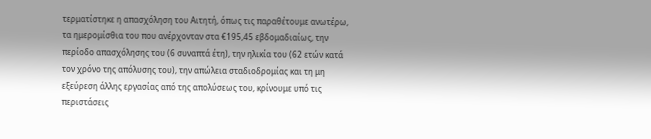τερματίστηκε η απασχόληση του Αιτητή, όπως τις παραθέτουμε ανωτέρω, τα ημερομίσθια του που ανέρχονταν στα €195,45 εβδομαδιαίως, την περίοδο απασχόλησης του (6 συναπτά έτη), την ηλικία του (62 ετών κατά τον χρόνο της απόλυσης του), την απώλεια σταδιοδρομίας και τη μη εξεύρεση άλλης εργασίας από της απολύσεως του, κρίνουμε υπό τις περιστάσεις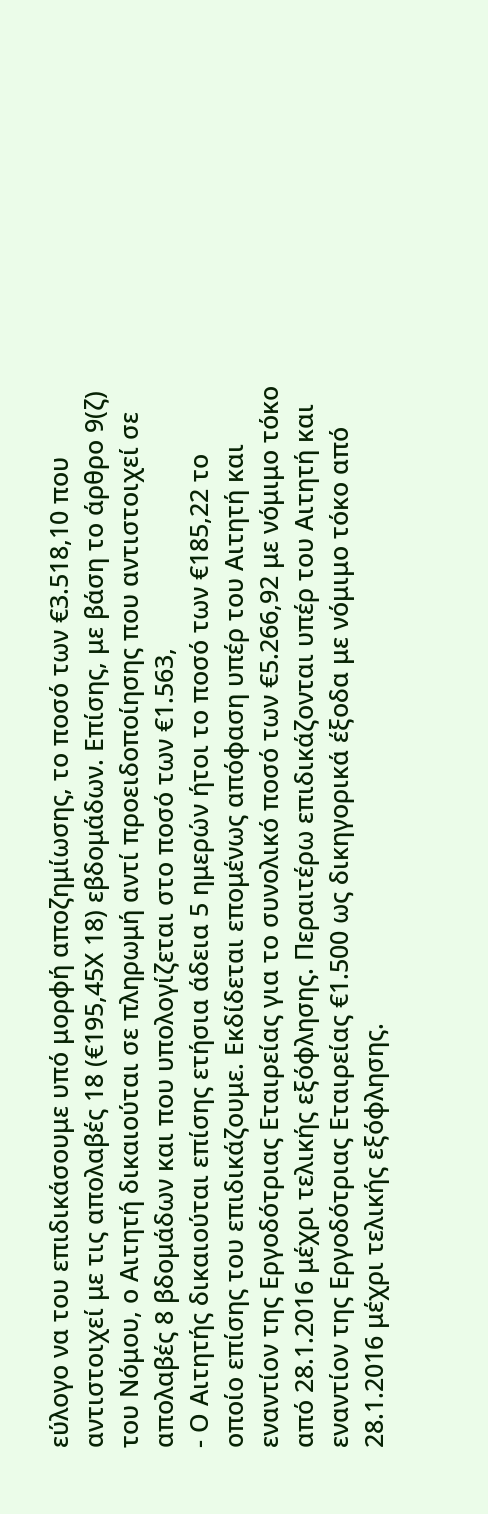εύλογο να του επιδικάσουμε υπό μορφή αποζημίωσης, το ποσό των €3.518,10 που αντιστοιχεί με τις απολαβές 18 (€195,45Χ 18) εβδομάδων. Επίσης, με βάση το άρθρο 9(ζ) του Νόμου, ο Αιτητή δικαιούται σε πληρωμή αντί προειδοποίησης που αντιστοιχεί σε απολαβές 8 βδομάδων και που υπολογίζεται στο ποσό των €1.563,
- Ο Αιτητής δικαιούται επίσης ετήσια άδεια 5 ημερών ήτοι το ποσό των €185,22 το οποίο επίσης του επιδικάζουμε. Εκδίδεται επομένως απόφαση υπέρ του Αιτητή και εναντίον της Εργοδότριας Εταιρείας για το συνολικό ποσό των €5.266,92 με νόμιμο τόκο από 28.1.2016 μέχρι τελικής εξόφλησης. Περαιτέρω επιδικάζονται υπέρ του Αιτητή και εναντίον της Εργοδότριας Εταιρείας €1.500 ως δικηγορικά έξοδα με νόμιμο τόκο από 28.1.2016 μέχρι τελικής εξόφλησης.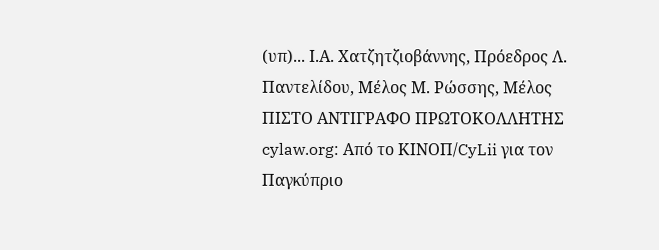(υπ)... Ι.Α. Χατζητζιοβάννης, Πρόεδρος Λ. Παντελίδου, Μέλος Μ. Ρώσσης, Μέλος ΠΙΣΤΟ ΑΝΤΙΓΡΑΦΟ ΠΡΩΤΟΚΟΛΛΗΤΗΣ cylaw.org: Από το ΚΙΝOΠ/CyLii για τον Παγκύπριο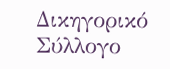Δικηγορικό Σύλλογο